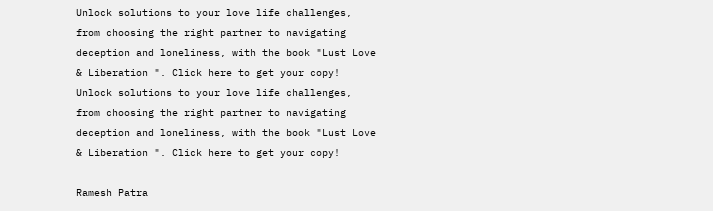Unlock solutions to your love life challenges, from choosing the right partner to navigating deception and loneliness, with the book "Lust Love & Liberation ". Click here to get your copy!
Unlock solutions to your love life challenges, from choosing the right partner to navigating deception and loneliness, with the book "Lust Love & Liberation ". Click here to get your copy!

Ramesh Patra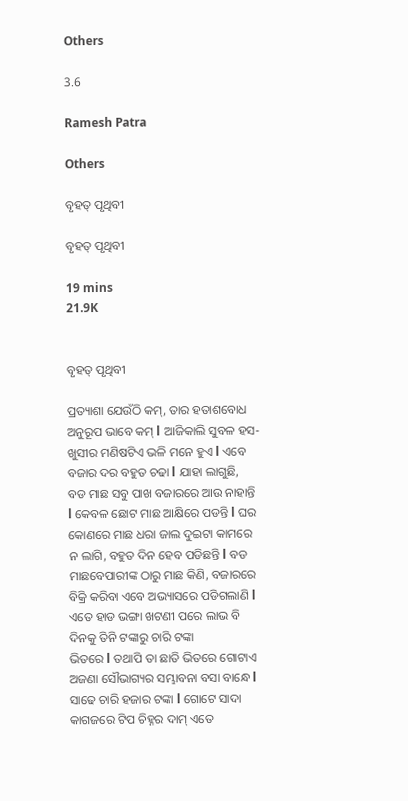Others

3.6

Ramesh Patra

Others

ବୃହତ୍ ପୃଥିବୀ

ବୃହତ୍ ପୃଥିବୀ

19 mins
21.9K


ବୃହତ୍ ପୃଥିବୀ

ପ୍ରତ୍ୟାଶା ଯେଉଁଠି କମ୍, ତାର ହତାଶବୋଧ ଅନୁରୂପ ଭାବେ କମ୍ l ଆଜିକାଲି ସୁବଳ ହସ-ଖୁସୀର ମଣିଷଟିଏ ଭଳି ମନେ ହୁଏ l ଏବେ ବଜାର ଦର ବହୁତ ଚଢା l ଯାହା ଲାଗୁଛି,  ବଡ ମାଛ ସବୁ ପାଖ ବଜାରରେ ଆଉ ନାହାନ୍ତି l କେବଳ ଛୋଟ ମାଛ ଆକ୍ଷିରେ ପଡନ୍ତି l ଘର କୋଣରେ ମାଛ ଧରା ଜାଲ ଦୁଇଟା କାମରେ ନ ଲାଗି, ବହୁତ ଦିନ ହେବ ପଡିଛନ୍ତି l ବଡ ମାଛବେପାରୀଙ୍କ ଠାରୁ ମାଛ କିଣି, ବଜାରରେ ବିକ୍ରି କରିବା ଏବେ ଅଭ୍ୟାସରେ ପଡିଗଲାଣି l ଏତେ ହାଡ ଭଙ୍ଗା ଖଟଣୀ ପରେ ଲାଭ ବି ଦିନକୁ ତିନି ଟଙ୍କାରୁ ଚାରି ଟଙ୍କା
ଭିତରେ l ତଥାପି ତା ଛାତି ଭିତରେ ଗୋଟାଏ ଅଜଣା ସୌଭାଗ୍ୟର ସମ୍ଭାବନା ବସା ବାନ୍ଧେ l ସାଢେ ଚାରି ହଜାର ଟଙ୍କା l ଗୋଟେ ସାଦା କାଗଜରେ ଟିପ ଚିହ୍ନର ଦାମ୍ ଏତେ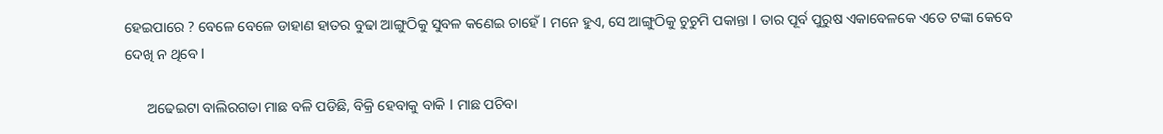ହେଇପାରେ ? ବେଳେ ବେଳେ ଡାହାଣ ହାତର ବୁଢା ଆଙ୍ଗୁଠିକୁ ସୁବଳ କଣେଇ ଚାହେଁ l ମନେ ହୁଏ, ସେ ଆଙ୍ଗୁଠିକୁ ଚୁଚୁମି ପକାନ୍ତା l ତାର ପୂର୍ବ ପୁରୁଷ ଏକାବେଳକେ ଏତେ ଟଙ୍କା କେବେ ଦେଖି ନ ଥିବେ l

      ଅଢେଇଟା ବାଲିରଗଡା ମାଛ ବଳି ପଡିଛି, ବିକ୍ରି ହେବାକୁ ବାକି l ମାଛ ପଚିବା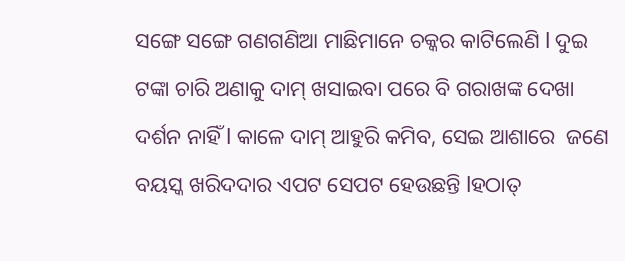ସଙ୍ଗେ ସଙ୍ଗେ ଗଣଗଣିଆ ମାଛିମାନେ ଚକ୍କର କାଟିଲେଣି l ଦୁଇ ଟଙ୍କା ଚାରି ଅଣାକୁ ଦାମ୍ ଖସାଇବା ପରେ ବି ଗରାଖଙ୍କ ଦେଖା ଦର୍ଶନ ନାହିଁ l କାଳେ ଦାମ୍ ଆହୁରି କମିବ, ସେଇ ଆଶାରେ  ଜଣେ ବୟସ୍କ ଖରିଦଦାର ଏପଟ ସେପଟ ହେଉଛନ୍ତି lହଠାତ୍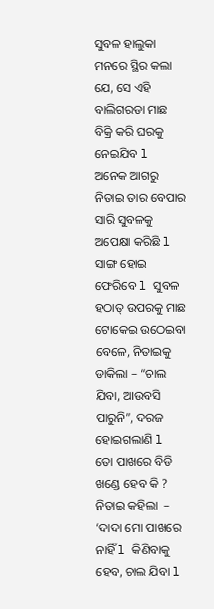ସୁବଳ ହାଲୁକା ମନରେ ସ୍ଥିର କଲା ଯେ, ସେ ଏହି ବାଲିଗରଡା ମାଛ ବିକ୍ରି କରି ଘରକୁ ନେଇଯିବ l ଅନେକ ଆଗରୁ ନିତାଇ ତାର ବେପାର ସାରି ସୁବଳକୁ ଅପେକ୍ଷା କରିଛି l ସାଙ୍ଗ ହୋଇ ଫେରିବେ l ସୁବଳ ହଠାତ୍ ଉପରକୁ ମାଛ ଟୋକେଇ ଉଠେଇବା ବେଳେ, ନିତାଇକୁ ଡାକିଲା – “ଚାଲ ଯିବା, ଆଉବସି ପାରୁନି”, ଦରଜ ହୋଇଗଲାଣି l ତୋ ପାଖରେ ବିଡି ଖଣ୍ଡେ ହେବ କି ? ନିତାଇ କହିଲା  –  ‘ଦାଦା ମୋ ପାଖରେ ନାହିଁ l କିଣିବାକୁ ହେବ, ଚାଲ ଯିବା l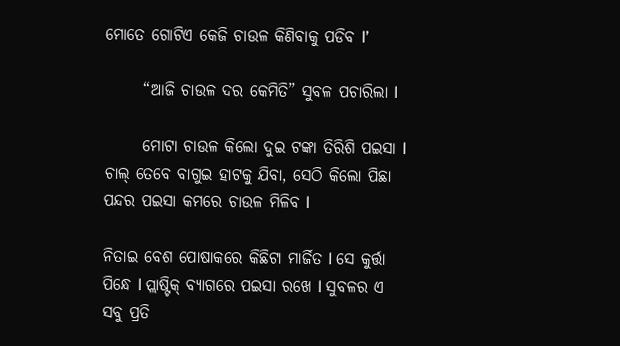ମୋତେ ଗୋଟିଏ କେଜି ଚାଉଳ କିଣିବାକୁ ପଡିବ l’

      “ଆଜି ଚାଉଳ ଦର କେମିତି” ସୁବଳ ପଚାରିଲା l

      ମୋଟା ଚାଉଳ କିଲୋ ଦୁଇ ଟଙ୍କା ତିରିଶି ପଇସା l ଚାଲ୍ ତେବେ ବାଗୁଇ ହାଟକୁ ଯିବା, ସେଠି କିଲୋ ପିଛା ପନ୍ଦର ପଇସା କମରେ ଚାଉଳ ମିଳିବ l

ନିତାଇ ବେଶ ପୋଷାକରେ କିଛିଟା ମାର୍ଜିତ l ସେ କୁର୍ତ୍ତା ପିନ୍ଧେ l ପ୍ଲାଷ୍ଟିକ୍ ବ୍ୟାଗରେ ପଇସା ରଖେ l ସୁବଳର ଏ ସବୁ ପ୍ରତି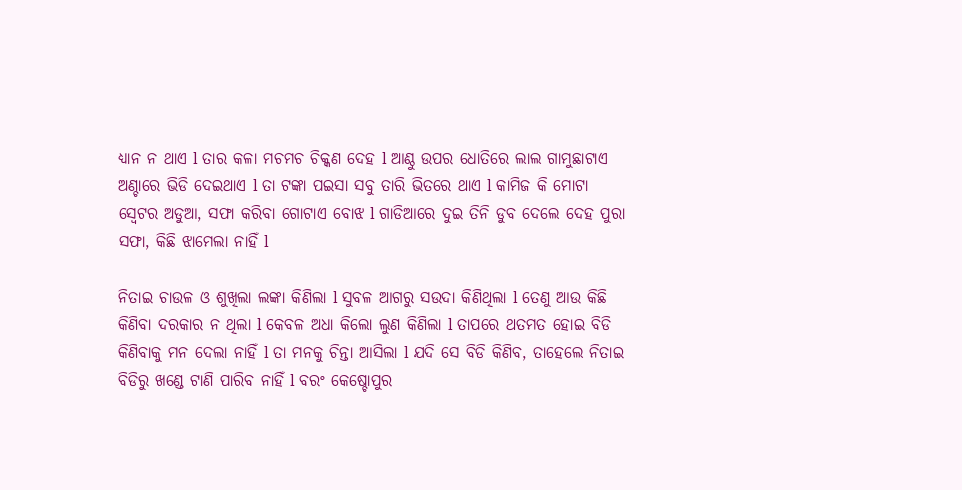ଧ୍ୟାନ ନ ଥାଏ l ତାର କଳା ମଚମଚ ଚିକ୍କଣ ଦେହ l ଆଣ୍ଠୁ ଉପର ଧୋତିରେ ଲାଲ ଗାମୁଛାଟାଏ ଅଣ୍ଚାରେ ଭିଡି ଦେଇଥାଏ l ତା ଟଙ୍କା ପଇସା ସବୁ ତାରି ଭିତରେ ଥାଏ l କାମିଜ କି ମୋଟା ସ୍ୱେଟର ଅଡୁଆ, ସଫା କରିବା ଗୋଟାଏ ବୋଝ l ଗାଡିଆରେ ଦୁଇ ତିନି ଡୁବ ଦେଲେ ଦେହ ପୁରା ସଫା, କିଛି ଝାମେଲା ନାହିଁ l

ନିତାଇ ଚାଉଳ ଓ ଶୁଖିଲା ଲଙ୍କା କିଣିଲା l ସୁବଳ ଆଗରୁ ସଉଦା କିଣିଥିଲା l ତେଣୁ ଆଉ କିଛି କିଣିବା ଦରକାର ନ ଥିଲା l କେବଳ ଅଧା କିଲୋ ଲୁଣ କିଣିଲା l ତାପରେ ଥତମତ ହୋଇ ବିଡି କିଣିବାକୁ ମନ ଦେଲା ନାହିଁ l ତା ମନକୁ ଚିନ୍ତା ଆସିଲା l ଯଦି ସେ ବିଡି କିଣିବ, ତାହେଲେ ନିତାଇ ବିଡିରୁ ଖଣ୍ଡେ ଟାଣି ପାରିବ ନାହିଁ l ବରଂ କେଷ୍ଚୋପୁର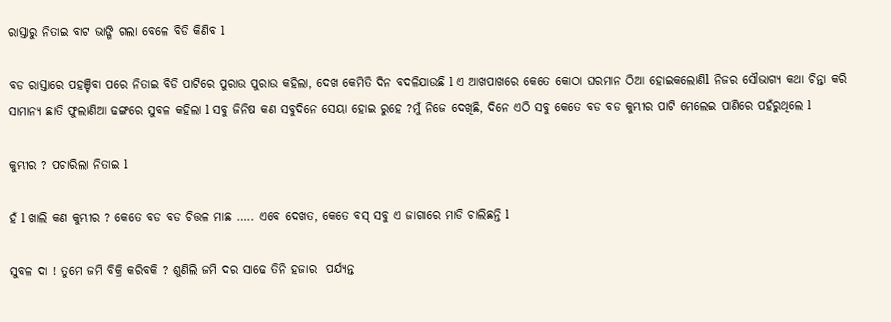ରାସ୍ତାରୁ ନିତାଇ ବାଟ ଭାଙ୍ଗି ଗଲା ବେଳେ ବିଡି କିଣିବ l

ବଡ ରାସ୍ତାରେ ପହଞ୍ଚିବା ପରେ ନିତାଇ ବିଡି ପାଟିରେ ପୁରାଉ ପୁରାଉ କହିଲା, ଦେଖ କେମିତି ଦିନ ବଦଳିଯାଉଛି l ଏ ଆଖପାଖରେ କେତେ କୋଠା ଘରମାନ ଠିଆ ହୋଇକଲୋଣିl ନିଜର ସୌଭାଗ୍ୟ କଥା ଚିନ୍ତା କରି ସାମାନ୍ୟ ଛାତି ଫୁଲାଣିଆ ଢଙ୍ଗରେ ସୁବଳ କହିଲା l ସବୁ ଜିନିଷ କଣ ସବୁଦିନେ ସେୟା ହୋଇ ରୁହେ ?ମୁଁ ନିଜେ ଦେଖିଛି, ଦିନେ ଏଠି ସବୁ କେତେ ବଡ ବଡ କୁମ୍ଭୀର ପାଟି ମେଲେଇ ପାଣିରେ ପହଁରୁଥିଲେ l

କୁମ୍ଭୀର ? ପଚାରିଲା ନିତାଇ l

ହଁ l ଖାଲି କଣ କୁମ୍ଭୀର ? କେତେ ବଡ ବଡ ଚିତ୍ତଳ ମାଛ ….. ଏବେ ଦେଖତ, କେତେ ବସ୍ ସବୁ ଏ ଜାଗାରେ ମାଡି ଚାଲିଛନ୍ତି l

ସୁବଳ ଦା ! ତୁମେ ଜମି ବିକ୍ରି କରିବକି ? ଶୁଣିଲି ଜମି ଦର ସାଢେ ତିନି ହଜାର  ପର୍ଯ୍ୟନ୍ତ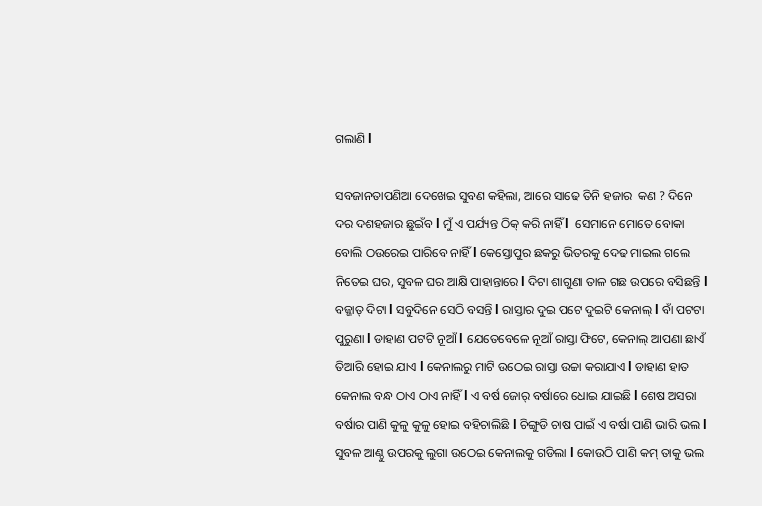ଗଲାଣି l

ସବଜାନତାପଣିଆ ଦେଖେଇ ସୁବଣ କହିଲା, ଆରେ ସାଢେ ତିନି ହଜାର  କଣ ? ଦିନେ ଦର ଦଶହଜାର ଛୁଇଁବ l ମୁଁ ଏ ପର୍ଯ୍ୟନ୍ତ ଠିକ୍ କରି ନାହିଁ l  ସେମାନେ ମୋତେ ବୋକା ବୋଲି ଠଉରେଇ ପାରିବେ ନାହିଁ l କେସ୍ତୋପୁର ଛକରୁ ଭିତରକୁ ଦେଢ ମାଇଲ ଗଲେ ନିତେଇ ଘର, ସୁବଳ ଘର ଆକ୍ଷି ପାହାନ୍ତାରେ l ଦିଟା ଶାଗୁଣା ତାଳ ଗଛ ଉପରେ ବସିଛନ୍ତି l ବଜ୍ଜାତ୍ ଦିଟା l ସବୁଦିନେ ସେଠି ବସନ୍ତି l ରାସ୍ତାର ଦୁଇ ପଟେ ଦୁଇଟି କେନାଲ୍ l ବାଁ ପଟଟା ପୁରୁଣା l ଡାହାଣ ପଟଟି ନୂଆଁ l ଯେତେବେଳେ ନୂଆଁ ରାସ୍ତା ଫିଟେ, କେନାଲ୍ ଆପଣା ଛାଏଁ ତିଆରି ହୋଇ ଯାଏ l କେନାଲରୁ ମାଟି ଉଠେଇ ରାସ୍ତା ଉଚ୍ଚା କରାଯାଏ l ଡାହାଣ ହାତ କେନାଲ ବନ୍ଧ ଠାଏ ଠାଏ ନାହିଁ l ଏ ବର୍ଷ ଜୋର୍ ବର୍ଷାରେ ଧୋଇ ଯାଇଛି l ଶେଷ ଅସରା ବର୍ଷାର ପାଣି କୁଳୁ କୁଳୁ ହୋଇ ବହିଚାଲିଛି l ଚିଙ୍ଗୁଡି ଚାଷ ପାଇଁ ଏ ବର୍ଷା ପାଣି ଭାରି ଭଲ l ସୁବଳ ଆଣ୍ଠୁ ଉପରକୁ ଲୁଗା ଉଠେଇ କେନାଲକୁ ଗଡିଲା l କୋଉଠି ପାଣି କମ୍ ତାକୁ ଭଲ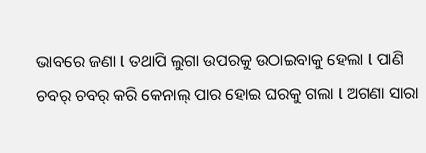ଭାବରେ ଜଣା l ତଥାପି ଲୁଗା ଉପରକୁ ଉଠାଇବାକୁ ହେଲା l ପାଣି ଚବର୍ ଚବର୍ କରି କେନାଲ୍ ପାର ହୋଇ ଘରକୁ ଗଲା l ଅଗଣା ସାରା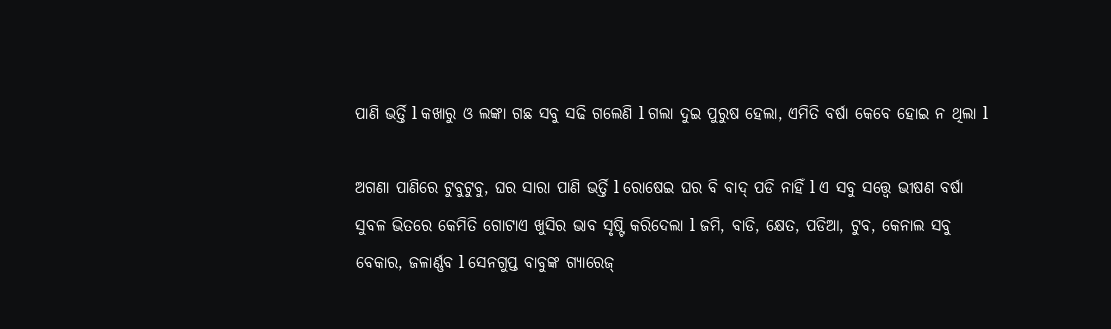ପାଣି ଭର୍ତ୍ତି l କଖାରୁ ଓ ଲଙ୍କା ଗଛ ସବୁ ସଢି ଗଲେଣି l ଗଲା ଦୁଇ ପୁରୁଷ ହେଲା, ଏମିତି ବର୍ଷା କେବେ ହୋଇ ନ ଥିଲା l

ଅଗଣା ପାଣିରେ ଟୁବୁଟୁବୁ, ଘର ସାରା ପାଣି ଭର୍ତ୍ତି l ରୋଷେଇ ଘର ବି ବାଦ୍ ପଡି ନାହିଁ l ଏ ସବୁ ସତ୍ତ୍ୱେ ଭୀଷଣ ବର୍ଷା ସୁବଳ ଭିତରେ କେମିତି ଗୋଟାଏ ଖୁସିର ଭାବ ସୃଷ୍ଟି କରିଦେଲା l ଜମି, ବାଡି, କ୍ଷେତ, ପଡିଆ, ଟୁବ, କେନାଲ ସବୁ ବେକାର, ଜଳାର୍ଣ୍ଣବ l ସେନଗୁପ୍ତ ବାବୁଙ୍କ ଗ୍ୟାରେଜ୍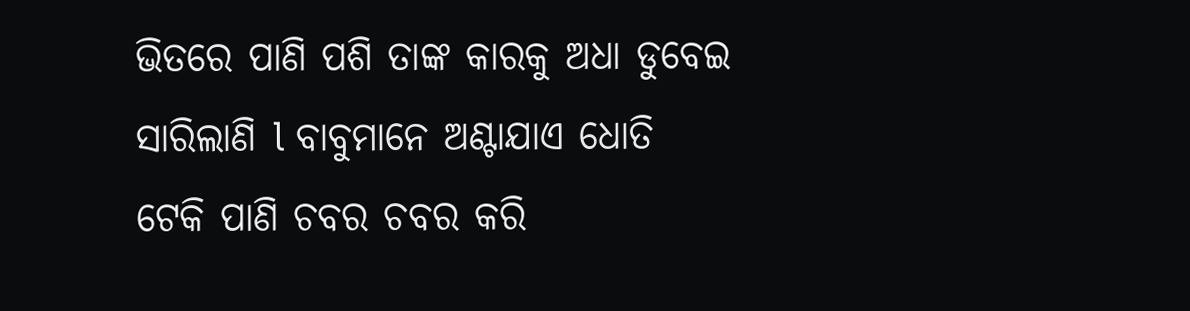ଭିତରେ ପାଣି ପଶି ତାଙ୍କ କାରକୁ ଅଧା ଡୁବେଇ ସାରିଲାଣି l ବାବୁମାନେ ଅଣ୍ଟାଯାଏ ଧୋତି ଟେକି ପାଣି ଚବର ଚବର କରି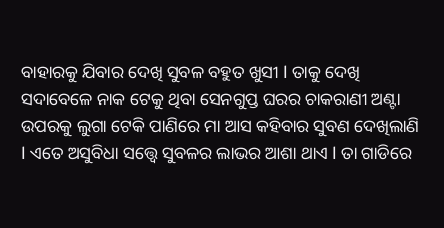ବାହାରକୁ ଯିବାର ଦେଖି ସୁବଳ ବହୁତ ଖୁସୀ l ତାକୁ ଦେଖି ସଦାବେଳେ ନାକ ଟେକୁ ଥିବା ସେନଗୁପ୍ତ ଘରର ଚାକରାଣୀ ଅଣ୍ଟା ଉପରକୁ ଲୁଗା ଟେକି ପାଣିରେ ମା ଆସ କହିବାର ସୁବଣ ଦେଖିଲାଣି l ଏତେ ଅସୁବିଧା ସତ୍ତ୍ୱେ ସୁବଳର ଲାଭର ଆଶା ଥାଏ l ତା ଗାଡିରେ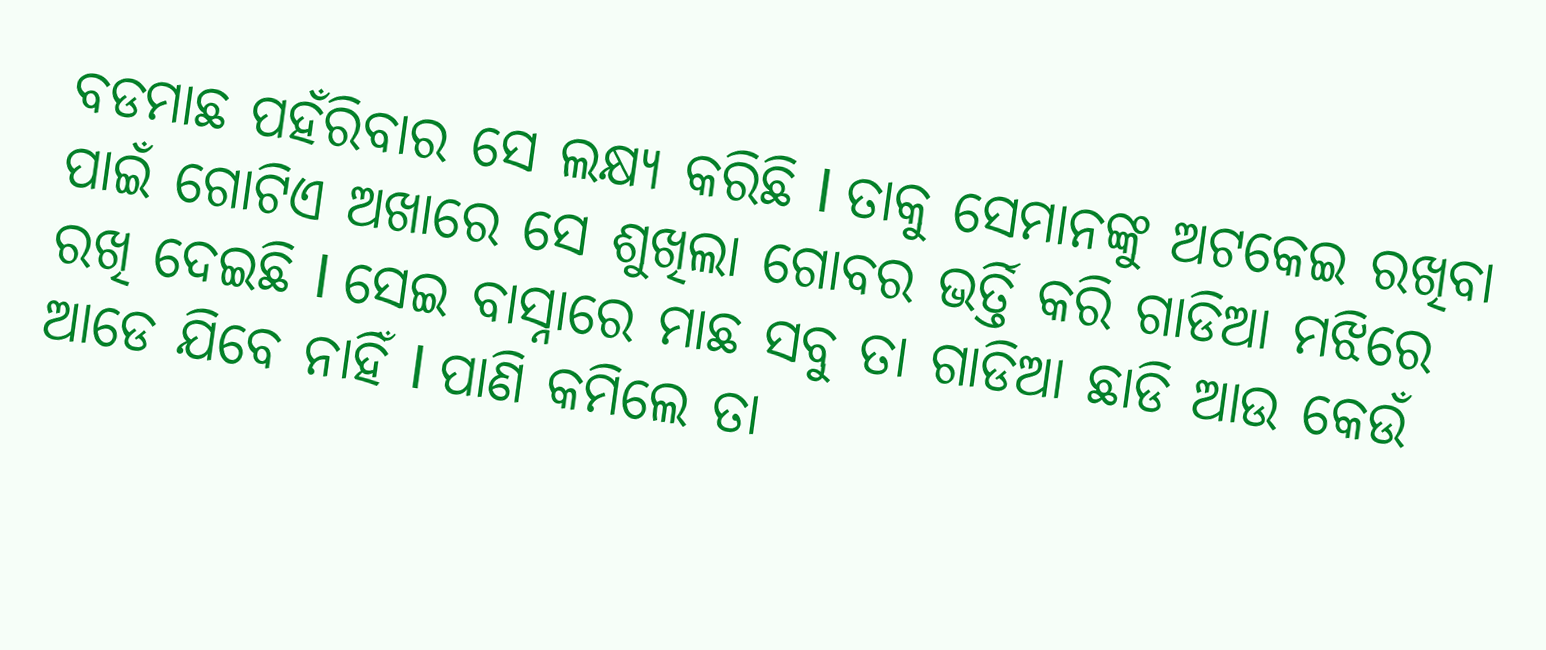ବଡମାଛ ପହଁରିବାର ସେ ଲକ୍ଷ୍ୟ କରିଛି l ତାକୁ ସେମାନଙ୍କୁ ଅଟକେଇ ରଖିବା ପାଇଁ ଗୋଟିଏ ଅଖାରେ ସେ ଶୁଖିଲା ଗୋବର ଭର୍ତ୍ତି କରି ଗାଡିଆ ମଝିରେ ରଖି ଦେଇଛି l ସେଇ ବାସ୍ନାରେ ମାଛ ସବୁ ତା ଗାଡିଆ ଛାଡି ଆଉ କେଉଁ ଆଡେ ଯିବେ ନାହିଁ l ପାଣି କମିଲେ ତା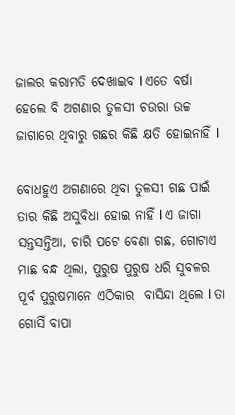ଜାଲର କରାମତି ଦେଖାଇବ l ଏତେ ବର୍ଷା ହେଲେ ବି ଅଗଣାର ତୁଳସୀ ଚଉରା ଉଚ୍ଚ ଜାଗାରେ ଥିବାରୁ ଗଛର କିଛି କ୍ଷତି ହୋଇନାହିଁ l

ବୋଧହୁଏ ଅଗଣାରେ ଥିବା ତୁଳସୀ ଗଛ ପାଇଁ ତାର କିଛି ଅସୁବିଧା ହୋଇ ନାହିଁ l ଏ ଜାଗା ସନ୍ତସନ୍ତିଆ, ଚାରି ପଟେ ବେଣା ଗଛ, ଗୋଟାଏ ମାଛ ବନ୍ଧ ଥିଲା, ପୁରୁଷ ପୁରୁଷ ଧରି ସୁବଳର ପୂର୍ବ ପୁରୁଷମାନେ ଏଠିକାର  ବାସିନ୍ଦା ଥିଲେ l ତା ଗୋସିଁ ବାପା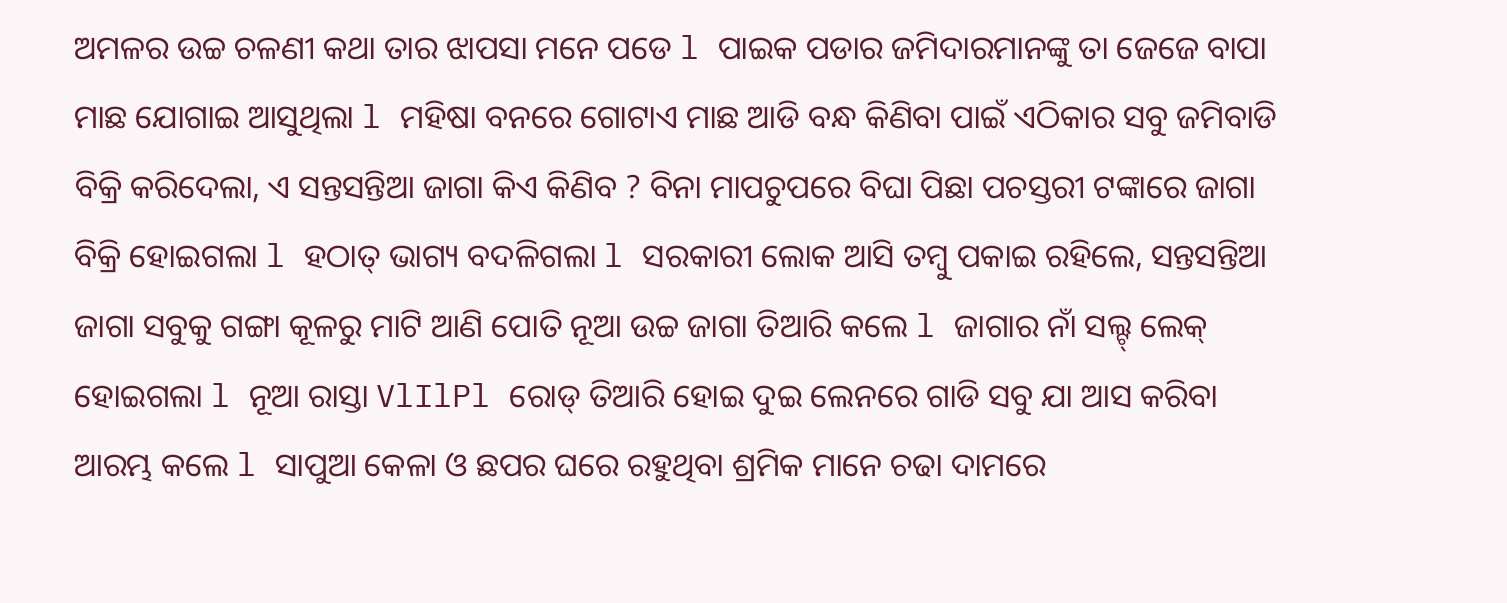ଅମଳର ଉଚ୍ଚ ଚଳଣୀ କଥା ତାର ଝାପସା ମନେ ପଡେ l ପାଇକ ପଡାର ଜମିଦାରମାନଙ୍କୁ ତା ଜେଜେ ବାପା ମାଛ ଯୋଗାଇ ଆସୁଥିଲା l ମହିଷା ବନରେ ଗୋଟାଏ ମାଛ ଆଡି ବନ୍ଧ କିଣିବା ପାଇଁ ଏଠିକାର ସବୁ ଜମିବାଡି ବିକ୍ରି କରିଦେଲା, ଏ ସନ୍ତସନ୍ତିଆ ଜାଗା କିଏ କିଣିବ ? ବିନା ମାପଚୁପରେ ବିଘା ପିଛା ପଚସ୍ତରୀ ଟଙ୍କାରେ ଜାଗା ବିକ୍ରି ହୋଇଗଲା l ହଠାତ୍ ଭାଗ୍ୟ ବଦଳିଗଲା l ସରକାରୀ ଲୋକ ଆସି ତମ୍ବୁ ପକାଇ ରହିଲେ, ସନ୍ତସନ୍ତିଆ ଜାଗା ସବୁକୁ ଗଙ୍ଗା କୂଳରୁ ମାଟି ଆଣି ପୋତି ନୂଆ ଉଚ୍ଚ ଜାଗା ତିଆରି କଲେ l ଜାଗାର ନାଁ ସଲ୍ଟ୍ ଲେକ୍ ହୋଇଗଲା l ନୂଆ ରାସ୍ତା VlIlPl ରୋଡ୍ ତିଆରି ହୋଇ ଦୁଇ ଲେନରେ ଗାଡି ସବୁ ଯା ଆସ କରିବା ଆରମ୍ଭ କଲେ l ସାପୁଆ କେଳା ଓ ଛପର ଘରେ ରହୁଥିବା ଶ୍ରମିକ ମାନେ ଚଢା ଦାମରେ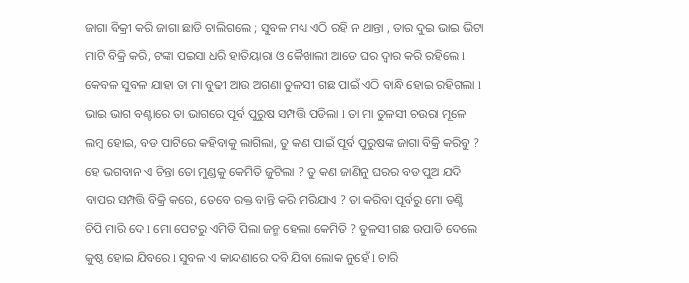ଜାଗା ବିକ୍ରୀ କରି ଜାଗା ଛାଡି ଚାଲିଗଲେ ; ସୁବଳ ମଧ୍ୟ ଏଠି ରହି ନ ଥାନ୍ତା , ତାର ଦୁଇ ଭାଇ ଭିଟା ମାଟି ବିକ୍ରି କରି, ଟଙ୍କା ପଇସା ଧରି ହାତିୟାରା ଓ କୈଖାଲୀ ଆଡେ ଘର ଦ୍ୱାର କରି ରହିଲେ l କେବଳ ସୁବଳ ଯାହା ତା ମା ବୁଢୀ ଆଉ ଅଗଣା ତୁଳସୀ ଗଛ ପାଇଁ ଏଠି ବାନ୍ଧି ହୋଇ ରହିଗଲା l ଭାଇ ଭାଗ ବଣ୍ଟାରେ ତା ଭାଗରେ ପୂର୍ବ ପୁରୁଷ ସମ୍ପତ୍ତି ପଡିଲା l ତା ମା ତୁଳସୀ ଚଉରା ମୂଳେ ଲମ୍ବ ହୋଇ, ବଡ ପାଟିରେ କହିବାକୁ ଲାଗିଲା, ତୁ କଣ ପାଇଁ ପୂର୍ବ ପୁରୁଷଙ୍କ ଜାଗା ବିକ୍ରି କରିବୁ ? ହେ ଭଗବାନ ଏ ଚିନ୍ତା ତୋ ମୁଣ୍ଡକୁ କେମିତି ଜୁଟିଲା ? ତୁ କଣ ଜାଣିନୁ ଘରର ବଡ ପୁଅ ଯଦି ବାପର ସମ୍ପତ୍ତି ବିକ୍ରି କରେ, ତେବେ ରକ୍ତ ବାନ୍ତି କରି ମରିଯାଏ ? ତା କରିବା ପୂର୍ବରୁ ମୋ ତଣ୍ଟି ଚିପି ମାରି ଦେ l ମୋ ପେଟରୁ ଏମିତି ପିଲା ଜନ୍ମ ହେଲା କେମିତି ? ତୁଳସୀ ଗଛ ଉପାଡି ଦେଲେ କୁଷ୍ଠ ହୋଇ ଯିବରେ l ସୁବଳ ଏ କାନ୍ଦଣାରେ ଦବି ଯିବା ଲୋକ ନୁହେଁ l ଚାରି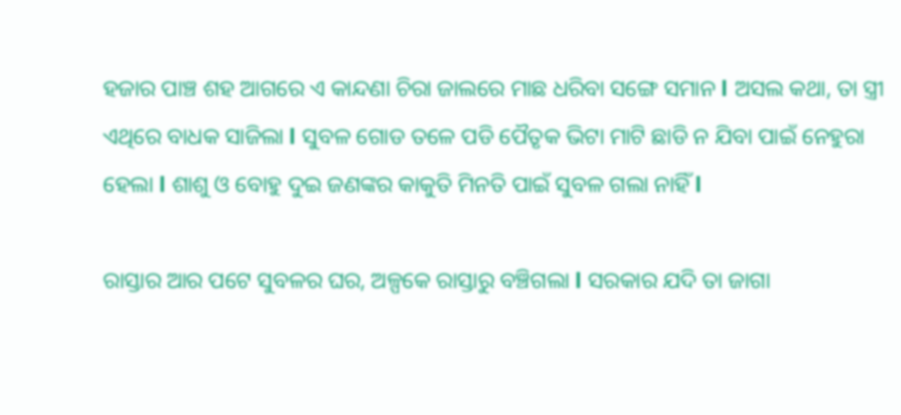ହଜାର ପାଞ୍ଚ ଶହ ଆଗରେ ଏ କାନ୍ଦଣା ଚିରା ଜାଲରେ ମାଛ ଧରିବା ସଙ୍ଗେ ସମାନ l ଅସଲ କଥା, ତା ସ୍ତ୍ରୀ ଏଥିରେ ବାଧକ ସାଜିଲା l ସୁବଳ ଗୋଡ ତଳେ ପଡି ପୈତୃକ ଭିଟା ମାଟି ଛାଡି ନ ଯିବା ପାଇଁ ନେହୁରା ହେଲା l ଶାଶୁ ଓ ବୋହୁ ଦୁଇ ଜଣଙ୍କର କାକୁତି ମିନତି ପାଇଁ ସୁବଳ ଗଲା ନାହିଁ l

ରାସ୍ତାର ଆର ପଟେ ସୁବଳର ଘର, ଅଳ୍ପକେ ରାସ୍ତାରୁ ବଞ୍ଚିଗଲା l ସରକାର ଯଦି ତା ଜାଗା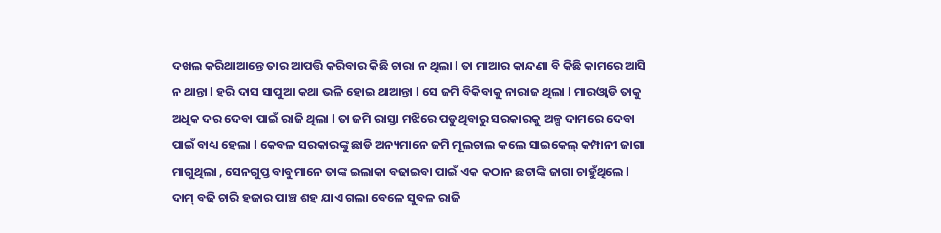ଦଖଲ କରିଥାଆନ୍ତେ ତାର ଆପତ୍ତି କରିବାର କିଛି ଚାରା ନ ଥିଲା l ତା ମାଆର କାନ୍ଦଣା ବି କିଛି କାମରେ ଆସି ନ ଥାନ୍ତା l ହରି ଦାସ ସାପୁଆ କଥା ଭଳି ହୋଇ ଥାଆନ୍ତା l ସେ ଜମି ବିକିବାକୁ ନାରାଜ ଥିଲା l ମାରଓ୍ୱାଡି ତାକୁ ଅଧିକ ଦର ଦେବା ପାଇଁ ରାଜି ଥିଲା l ତା ଜମି ରାସ୍ତା ମଝିରେ ପଡୁଥିବାରୁ ସରକାରକୁ ଅଳ୍ପ ଦାମରେ ଦେବା ପାଇଁ ବାଧ୍ୟ ହେଲା l କେବଳ ସରକାରଙ୍କୁ ଛାଡି ଅନ୍ୟମାନେ ଜମି ମୂଲଚାଲ କଲେ ସାଇକେଲ୍ କମ୍ପାନୀ ଜାଗା ମାଗୁଥିଲା , ସେନଗୁପ୍ତ ବାବୁମାନେ ତାଙ୍କ ଇଲାକା ବଢାଇବା ପାଇଁ ଏକ କଠାନ ଛଟାଙ୍କି ଜାଗା ଚାହୁଁଥିଲେ l ଦାମ୍ ବଢି ଚାରି ହଜାର ପାଞ୍ଚ ଶହ ଯାଏ ଗଲା ବେଳେ ସୁବଳ ରାଜି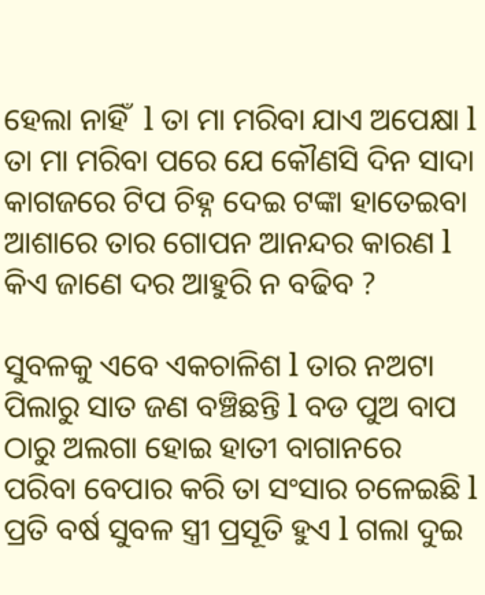ହେଲା ନାହିଁ  l ତା ମା ମରିବା ଯାଏ ଅପେକ୍ଷା l ତା ମା ମରିବା ପରେ ଯେ କୌଣସି ଦିନ ସାଦା କାଗଜରେ ଟିପ ଚିହ୍ନ ଦେଇ ଟଙ୍କା ହାତେଇବା ଆଶାରେ ତାର ଗୋପନ ଆନନ୍ଦର କାରଣ l କିଏ ଜାଣେ ଦର ଆହୁରି ନ ବଢିବ ?

ସୁବଳକୁ ଏବେ ଏକଚାଳିଶ l ତାର ନଅଟା ପିଲାରୁ ସାତ ଜଣ ବଞ୍ଚିଛନ୍ତି l ବଡ ପୁଅ ବାପ ଠାରୁ ଅଲଗା ହୋଇ ହାତୀ ବାଗାନରେ ପରିବା ବେପାର କରି ତା ସଂସାର ଚଳେଇଛି l ପ୍ରତି ବର୍ଷ ସୁବଳ ସ୍ତ୍ରୀ ପ୍ରସୂତି ହୁଏ l ଗଲା ଦୁଇ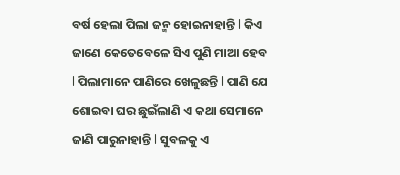ବର୍ଷ ହେଲା ପିଲା ଜନ୍ମ ହୋଇନାହାନ୍ତି l କିଏ ଜାଣେ କେତେବେଳେ ସିଏ ପୁଣି ମାଆ ହେବ l ପିଲାମାନେ ପାଣିରେ ଖେଳୁଛନ୍ତି l ପାଣି ଯେ ଶୋଇବା ଘର ଛୁଇଁଲାଣି ଏ କଥା ସେମାନେ ଜାଣି ପାରୁନାହାନ୍ତି l ସୁବଳକୁ ଏ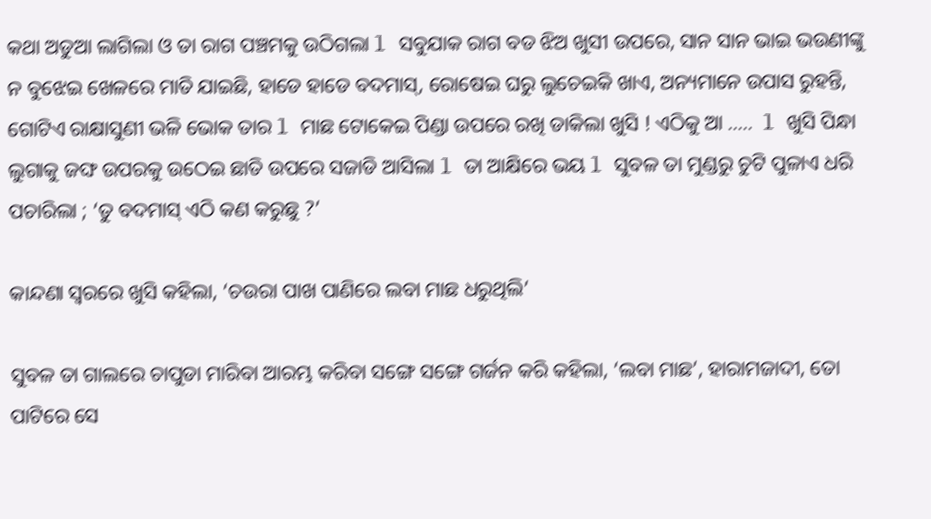କଥା ଅଡୁଆ ଲାଗିଲା ଓ ତା ରାଗ ପଞ୍ଚମକୁ ଉଠିଗଲା l ସବୁଯାକ ରାଗ ବଡ ଝିଅ ଖୁସୀ ଉପରେ, ସାନ ସାନ ଭାଇ ଭଉଣୀଙ୍କୁ ନ ବୁଝେଇ ଖେଳରେ ମାତି ଯାଇଛି, ହାଡେ ହାଡେ ବଦମାସ୍, ରୋଷେଇ ଘରୁ ଲୁଚେଇକି ଖାଏ, ଅନ୍ୟମାନେ ଉପାସ ରୁହନ୍ତି, ଗୋଟିଏ ରାକ୍ଷାସୁଣୀ ଭଳି ଭୋକ ତାର l ମାଛ ଟୋକେଇ ପିଣ୍ଡା ଉପରେ ରଖି ଡାକିଲା ଖୁସି ! ଏଠିକୁ ଆ …..  l ଖୁସି ପିନ୍ଧା ଲୁଗାକୁ ଜଙ୍ଘ ଉପରକୁ ଉଠେଇ ଛାତି ଉପରେ ସଜାଡି ଆସିଲା l ତା ଆକ୍ଷିରେ ଭୟ l ସୁବଳ ତା ମୁଣ୍ଡରୁ ଚୁଟି ପୁଳାଏ ଧରି ପଚାରିଲା ; ‘ତୁ ବଦମାସ୍ ଏଠି କଣ କରୁଛୁ ?’

କାନ୍ଦଣା ସ୍ୱରରେ ଖୁସି କହିଲା, ‘ଚଉରା ପାଖ ପାଣିରେ ଲବା ମାଛ ଧରୁଥିଲି’

ସୁବଳ ତା ଗାଲରେ ଚାପୁଡା ମାରିବା ଆରମ୍ଭ କରିବା ସଙ୍ଗେ ସଙ୍ଗେ ଗର୍ଜନ କରି କହିଲା, ‘ଲବା ମାଛ’, ହାରାମଜାଦୀ, ତୋ ପାଟିରେ ସେ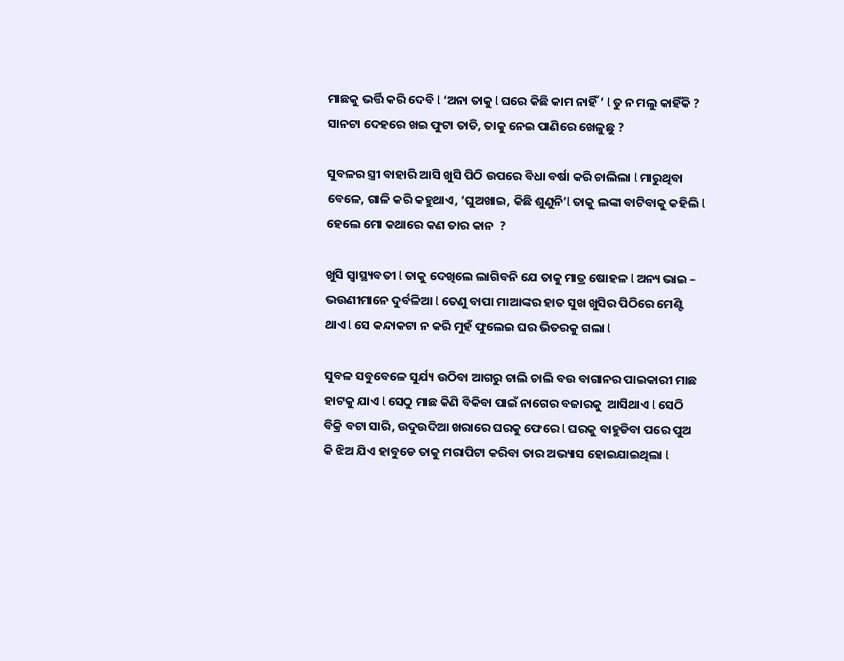ମାଛକୁ ଭର୍ତ୍ତି କରି ଦେବି l ‘ଅନା ତାକୁ l ଘରେ କିଛି କାମ ନାହିଁ ’ l ତୁ ନ ମଲୁ କାହିଁକି ? ସାନଟା ଦେହରେ ଖଇ ଫୁଟା ତାତି, ତାକୁ ନେଇ ପାଣିରେ ଖେଳୁଛୁ ?

ସୁବଳର ସ୍ତ୍ରୀ ବାହାରି ଆସି ଖୁସି ପିଠି ଉପରେ ବିଧା ବର୍ଷା କରି ଚାଲିଲା l ମାରୁଥିବା ବେଳେ, ଗାଳି କରି କହୁଥାଏ, ‘ଘୁଅଖାଇ, କିଛି ଶୁଣୁନି’l ତାକୁ ଲଙ୍କା ବାଟିବାକୁ କହିଲି l ହେଲେ ମୋ କଥାରେ କଣ ତାର କାନ  ?

ଖୁସି ସ୍ୱାସ୍ଥ୍ୟବତୀ l ତାକୁ ଦେଖିଲେ ଲାଗିବନି ଯେ ତାକୁ ମାତ୍ର ଷୋହଳ l ଅନ୍ୟ ଭାଇ – ଭଉଣୀମାନେ ଦୁର୍ବଳିଆ l ତେଣୁ ବାପା ମାଆଙ୍କର ହାତ ସୁଖ ଖୁସିର ପିଠିରେ ମେଣ୍ଟି ଥାଏ l ସେ କନ୍ଦାକଟା ନ କରି ମୁହଁ ଫୁଲେଇ ଘର ଭିତରକୁ ଗଲା l

ସୁବଳ ସବୁବେଳେ ସୁର୍ଯ୍ୟ ଉଠିବା ଆଗରୁ ଚାଲି ଚାଲି ବଉ ବାଗାନର ପାଇକାରୀ ମାଛ ହାଟକୁ ଯାଏ l ସେଠୁ ମାଛ କିଣି ବିକିବା ପାଇଁ ନାଗେର ବଜାରକୁ  ଆସିଥାଏ l ସେଠି ବିକ୍ରି ବଟା ସାରି, ଉଦୁଉଦିଆ ଖରାରେ ଘରକୁ ଫେରେ l ଘରକୁ ବାହୁଡିବା ପରେ ପୁଅ କି ଝିଅ ଯିଏ ହାବୁଡେ ତାକୁ ମରାପିଟା କରିବା ତାର ଅଭ୍ୟାସ ହୋଇଯାଇଥିଲା l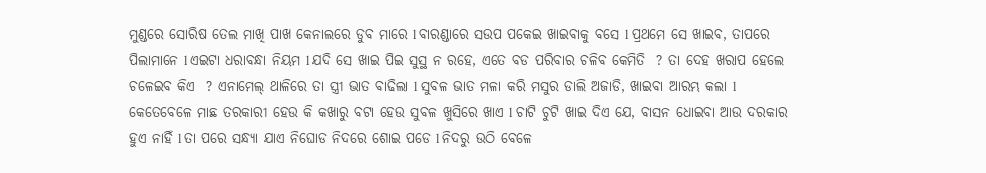ମୁଣ୍ଡରେ ସୋରିଷ ତେଲ ମାଖି ପାଖ କେନାଲରେ ଡୁବ ମାରେ l ବାରଣ୍ଡାରେ ସଉପ ପକେଇ ଖାଇବାକୁ ବସେ l ପ୍ରଥମେ ସେ ଖାଇବ, ତାପରେ ପିଲାମାନେ l ଏଇଟା ଧରାବନ୍ଧା ନିୟମ l ଯଦି ସେ ଖାଇ ପିଇ ସୁସ୍ଥ ନ ରହେ, ଏତେ ବଡ ପରିବାର ଚଳିବ କେମିତି  ? ତା ଦେହ ଖରାପ ହେଲେ ଚଳେଇବ କିଏ  ? ଏନାମେଲ୍ ଥାଳିରେ ତା ସ୍ତ୍ରୀ ଭାତ ବାଢିଲା l ସୁବଳ ଭାତ ମଳା କରି ମସୁର ଡାଲି ଅଜାଡି, ଖାଇବା ଆରମ୍ଭ କଲା l କେତେବେଳେ ମାଛ ତରକାରୀ ହେଉ କି କଖାରୁ ବଟା ହେଉ ସୁବଳ ଖୁସିରେ ଖାଏ l ଚାଟି ଚୁଟି ଖାଇ ଦିଏ ଯେ, ବାସନ ଧୋଇବା ଆଉ ଦରକାର ହୁଏ ନାହିଁ l ତା ପରେ ସନ୍ଧ୍ୟା ଯାଏ ନିଘୋଡ ନିଦରେ ଶୋଇ ପଡେ l ନିଦରୁ ଉଠି ବେଳେ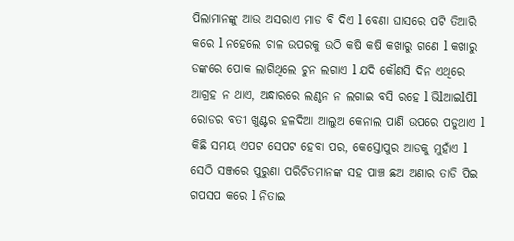ପିଲାମାନଙ୍କୁ ଆଉ ଅସରାଏ ମାଡ ବି ଦିଏ l ବେଣା ଘାସରେ ପଟି ତିଆରି କରେ l ନହେଲେ ଚାଳ ଉପରକୁ ଉଠି କଷି କଷି କଖାରୁ ଗଣେ l କଖାରୁ ଡଙ୍କରେ ପୋକ ଲାଗିଥିଲେ ଚୁନ ଲଗାଏ l ଯଦି କୌଣସି ଦିନ ଏଥିରେ ଆଗ୍ରହ ନ ଥାଏ, ଅନ୍ଧାରରେ ଲଣ୍ଠନ ନ ଲଗାଇ ବସି ରହେ l ଭିlଆଇlପିl ରୋଡର ବତୀ ଖୁଣ୍ଟର ହଳଦିଆ ଆଲୁଅ କେନାଲ ପାଣି ଉପରେ ପଡୁଥାଏ l କିଛି ସମୟ ଏପଟ ସେପଟ ହେବା ପର, କେସ୍ତୋପୁର ଆଡକୁ ମୁହାଁଏ l ସେଠି ସଞ୍ଜରେ ପୁରୁଣା ପରିଚିତମାନଙ୍କ ସହ ପାଞ୍ଚ ଛଅ ଅଣାର ତାଡି ପିଇ ଗପସପ କରେ l ନିତାଇ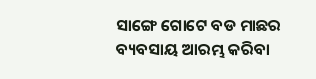ସାଙ୍ଗେ ଗୋଟେ ବଡ ମାଛର ବ୍ୟବସାୟ ଆରମ୍ଭ କରିବା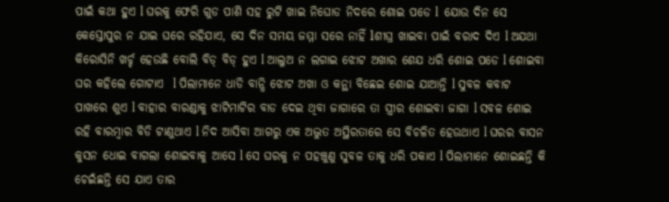ପାଇଁ କଥା ହୁଏ l ଘରକୁ ଫେରି ଗୁଡ ପାଣି ସହ ରୁଟି ଖାଇ ନିଘୋଡ ନିଦରେ ଶୋଇ ପଡେ l  ଯୋଉ ଦିନ ସେ କେସ୍ତୋପୁର ନ ଯାଇ ଘରେ ରହିଯାଏ, ସେ ଦିନ ସମୟ ଜମ୍ମା ସରେ ନାହିଁ lଶୀଘ୍ର ଖାଇବା ପାଇଁ ବରାଦ ଦିଏ l ଅଯଥା କିରୋସିନି ଖର୍ଚ୍ଚ ହେଉଛି ବୋଲି ବିଡ୍ ବିଡ୍ ହୁଏ l ଆଲୁଅ ନ ଲଗାଇ ଝୋଟ ଅଖାର ଶେଯ ଧରି ଶୋଇ ପଡେ l ଶୋଇବା ଘର କହିଲେ ଗୋଟାଏ  l ପିଲାମାନେ ଧାଡି ବାନ୍ଧି ଝୋଟ ଅଖା ଓ କନ୍ଥା ବିଛେଇ ଶୋଇ ଯାଆନ୍ତି l ସୁବଳ କବାଟ ପାଖରେ ଶୁଏ l ବାହାର ବାରଣ୍ଡାକୁ ଝାଟିମାଟିର ବାଡ ଦେଇ ଥିବା ଜାଗାରେ ତା ସ୍ତ୍ରୀର ଶୋଇବା ଜାଗା l ସବଳ ଶୋଇ ରହି ବାରମ୍ବାର ବିଡି ଟାଣୁଥାଏ l ନିଦ ଆସିବା ଆଗରୁ ଏକ ଅଦ୍ଭୁତ ଅସ୍ଥିରତାରେ ସେ ବିଚଳିତ ହେଉଥାଏ l ଘରର ବାସନ କୁସନ ଧୋଇ ବାଗଲା ଶୋଇବାକୁ ଆସେ l ସେ ଘରକୁ ନ ପହଞ୍ଚୁଣୁ ସୁବଳ ତାକୁ ଧରି ପକାଏ l ପିଲାମାନେ ଶୋଇଛନ୍ତି କି ଚେଇଁଛନ୍ତି ସେ ଯାଏ ତାର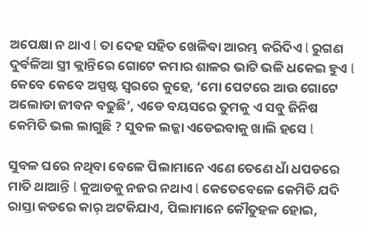ଅପେକ୍ଷା ନ ଥାଏ l ତା ଦେହ ସହିତ ଖେଳିବା ଆରମ୍ଭ କରିଦିଏ l ରୁଗଣ ଦୁର୍ବଳିଆ ସ୍ତ୍ରୀ କ୍ଲାନ୍ତିରେ ଗୋଟେ କମାର ଶାଳର ଭାଟି ଭଳି ଧକେଇ ହୁଏ l କେବେ କେବେ ଅସ୍ପଷ୍ଟ ସ୍ୱରରେ କୁହେ, ‘ମୋ ପେଟରେ ଆଉ ଗୋଟେ ଅଲୋଡା ଜୀବନ ବଢୁଛି’, ଏଡେ ବୟସରେ ତୁମକୁ ଏ ସବୁ ଜିନିଷ କେମିତି ଭଲ ଲାଗୁଛି ? ସୁବଳ ଲଜ୍ଜା ଏଡେଇବାକୁ ଖାଲି ହସେ l

ସୁବଳ ଘରେ ନଥିବା ବେଳେ ପିଲାମାନେ ଏଣେ ତେଣେ ଧାଁ ଧପଡରେ ମାତି ଥାଆନ୍ତି l କୁଆଡକୁ ନଜର ନଥାଏ l କେତେବେଳେ କେମିତି ଯଦି ରାସ୍ତା କଡରେ କାର୍ ଅଟକିଯାଏ, ପିଲାମାନେ କୌତୁହଳ ହୋଇ,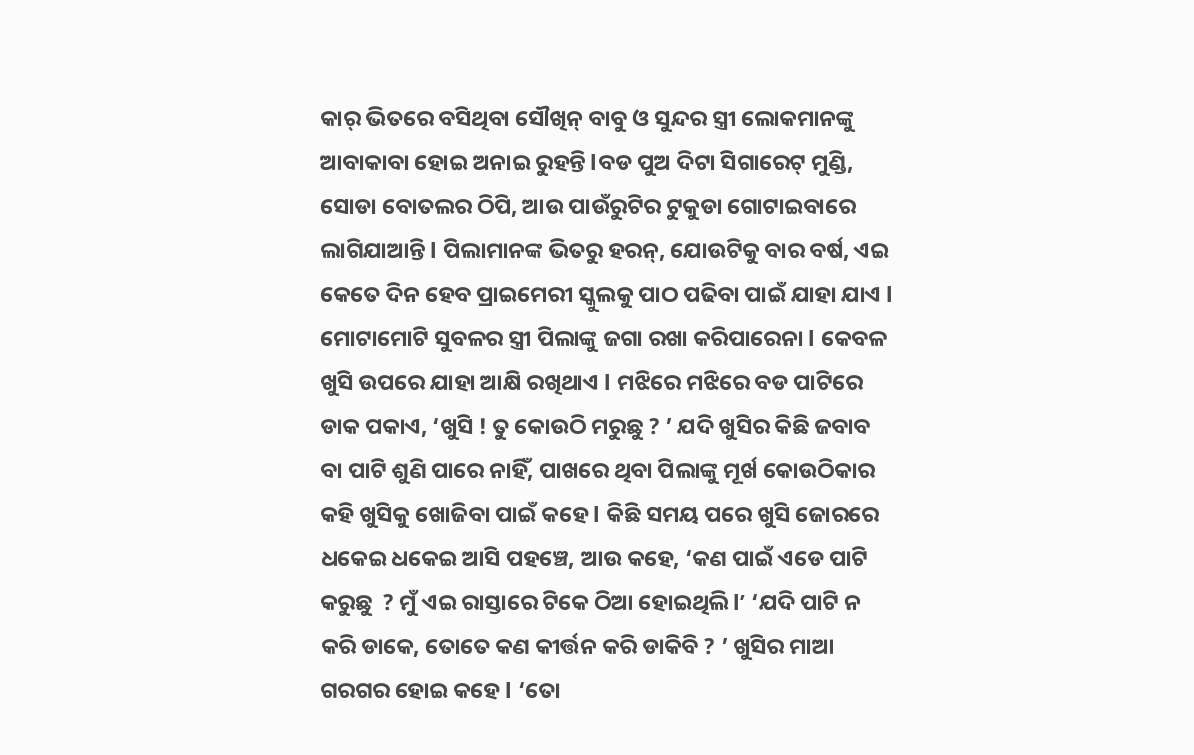କାର୍ ଭିତରେ ବସିଥିବା ସୌଖିନ୍ ବାବୁ ଓ ସୁନ୍ଦର ସ୍ତ୍ରୀ ଲୋକମାନଙ୍କୁ ଆବାକାବା ହୋଇ ଅନାଇ ରୁହନ୍ତି lବଡ ପୁଅ ଦିଟା ସିଗାରେଟ୍ ମୁଣ୍ଡି, ସୋଡା ବୋତଲର ଠିପି, ଆଉ ପାଉଁରୁଟିର ଟୁକୁଡା ଗୋଟାଇବାରେ ଲାଗିଯାଆନ୍ତି l ପିଲାମାନଙ୍କ ଭିତରୁ ହରନ୍, ଯୋଉଟିକୁ ବାର ବର୍ଷ, ଏଇ କେତେ ଦିନ ହେବ ପ୍ରାଇମେରୀ ସ୍କୁଲକୁ ପାଠ ପଢିବା ପାଇଁ ଯାହା ଯାଏ l ମୋଟାମୋଟି ସୁବଳର ସ୍ତ୍ରୀ ପିଲାଙ୍କୁ ଜଗା ରଖା କରିପାରେନା l କେବଳ ଖୁସି ଉପରେ ଯାହା ଆକ୍ଷି ରଖିଥାଏ l ମଝିରେ ମଝିରେ ବଡ ପାଟିରେ ଡାକ ପକାଏ, ‘ଖୁସି ! ତୁ କୋଉଠି ମରୁଛୁ ? ’ ଯଦି ଖୁସିର କିଛି ଜବାବ ବା ପାଟି ଶୁଣି ପାରେ ନାହିଁ, ପାଖରେ ଥିବା ପିଲାଙ୍କୁ ମୂର୍ଖ କୋଉଠିକାର କହି ଖୁସିକୁ ଖୋଜିବା ପାଇଁ କହେ l କିଛି ସମୟ ପରେ ଖୁସି ଜୋରରେ ଧକେଇ ଧକେଇ ଆସି ପହଞ୍ଚେ, ଆଉ କହେ, ‘କଣ ପାଇଁ ଏଡେ ପାଟି କରୁଛୁ  ? ମୁଁ ଏଇ ରାସ୍ତାରେ ଟିକେ ଠିଆ ହୋଇଥିଲି l’ ‘ଯଦି ପାଟି ନ କରି ଡାକେ, ତୋତେ କଣ କୀର୍ତ୍ତନ କରି ଡାକିବି ? ’ ଖୁସିର ମାଆ ଗରଗର ହୋଇ କହେ l ‘ତୋ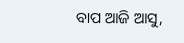ବାପ ଆଜି ଆସୁ,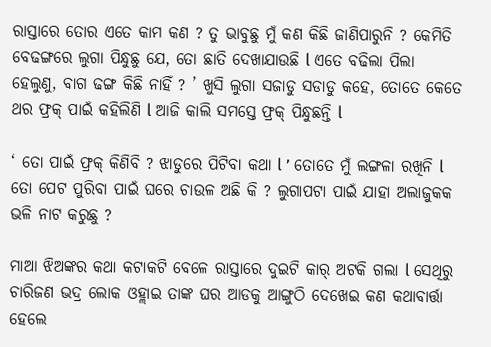ରାସ୍ତାରେ ତୋର ଏତେ କାମ କଣ ? ତୁ ଭାବୁଛୁ ମୁଁ କଣ କିଛି ଜାଣିପାରୁନି ? କେମିତି ବେଢଙ୍ଗରେ ଲୁଗା ପିନ୍ଧୁଛୁ ଯେ, ତୋ ଛାତି ଦେଖାଯାଉଛି l ଏତେ ବଢିଲା ପିଲା ହେଲୁଣୁ, ବାଗ ଢଙ୍ଗ କିଛି ନାହିଁ ? ’ ଖୁସି ଲୁଗା ସଜାଡୁ ସଡାଡୁ କହେ, ତୋତେ କେତେ ଥର ଫ୍ରକ୍ ପାଇଁ କହିଲିଣି l ଆଜି କାଲି ସମସ୍ତେ ଫ୍ରକ୍ ପିନ୍ଧୁଛନ୍ତି l

‘ ତୋ ପାଇଁ ଫ୍ରକ୍ କିଣିବି ? ଝାଡୁରେ ପିଟିବା କଥା l ’ ତୋତେ ମୁଁ ଲଙ୍ଗଳା ରଖିନି l ତୋ ପେଟ ପୁରିବା ପାଇଁ ଘରେ ଚାଉଳ ଅଛି କି ? ଲୁଗାପଟା ପାଇଁ ଯାହା ଅଲାଜୁକକ ଭଳି ନାଟ କରୁଛୁ ?

ମାଆ ଝିଅଙ୍କର କଥା କଟାକଟି ବେଳେ ରାସ୍ତାରେ ଦୁଇଟି କାର୍ ଅଟକି ଗଲା l ସେଥିରୁ ଚାରିଜଣ ଭଦ୍ର ଲୋକ ଓହ୍ଲାଇ ତାଙ୍କ ଘର ଆଡକୁ ଆଙ୍ଗୁଠି ଦେଖେଇ କଣ କଥାବାର୍ତ୍ତା ହେଲେ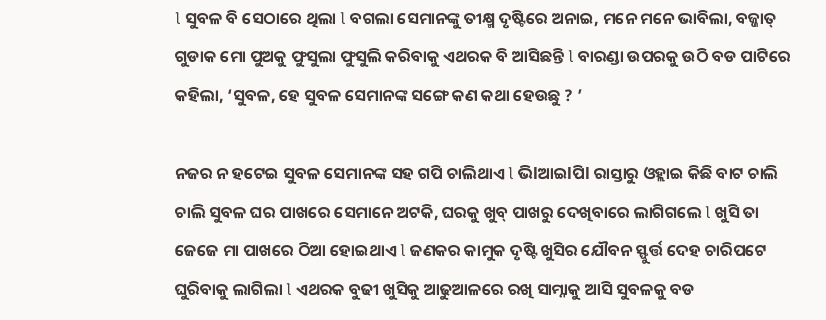l ସୁବଳ ବି ସେଠାରେ ଥିଲା l ବଗଲା ସେମାନଙ୍କୁ ତୀକ୍ଷ୍ମ ଦୃଷ୍ଟିରେ ଅନାଇ, ମନେ ମନେ ଭାବିଲା, ବଜ୍ଜାତ୍ ଗୁଡାକ ମୋ ପୁଅକୁ ଫୁସୁଲା ଫୁସୁଲି କରିବାକୁ ଏଥରକ ବି ଆସିଛନ୍ତି l ବାରଣ୍ଡା ଉପରକୁ ଉଠି ବଡ ପାଟିରେ କହିଲା, ‘ସୁବଳ, ହେ ସୁବଳ ସେମାନଙ୍କ ସଙ୍ଗେ କଣ କଥା ହେଉଛୁ ? ’

ନଜର ନ ହଟେଇ ସୁବଳ ସେମାନଙ୍କ ସହ ଗପି ଚାଲିଥାଏ l ଭିlଆଇlପିl ରାସ୍ତାରୁ ଓହ୍ଲାଇ କିଛି ବାଟ ଚାଲି ଚାଲି ସୁବଳ ଘର ପାଖରେ ସେମାନେ ଅଟକି, ଘରକୁ ଖୁବ୍ ପାଖରୁ ଦେଖିବାରେ ଲାଗିଗଲେ l ଖୁସି ତା ଜେଜେ ମା ପାଖରେ ଠିଆ ହୋଇଥାଏ l ଜଣକର କାମୁକ ଦୃଷ୍ଟି ଖୁସିର ଯୌବନ ସ୍ଫୁର୍ତ୍ତ ଦେହ ଚାରିପଟେ ଘୁରିବାକୁ ଲାଗିଲା l ଏଥରକ ବୁଢୀ ଖୁସିକୁ ଆଢୁଆଳରେ ରଖି ସାମ୍ନାକୁ ଆସି ସୁବଳକୁ ବଡ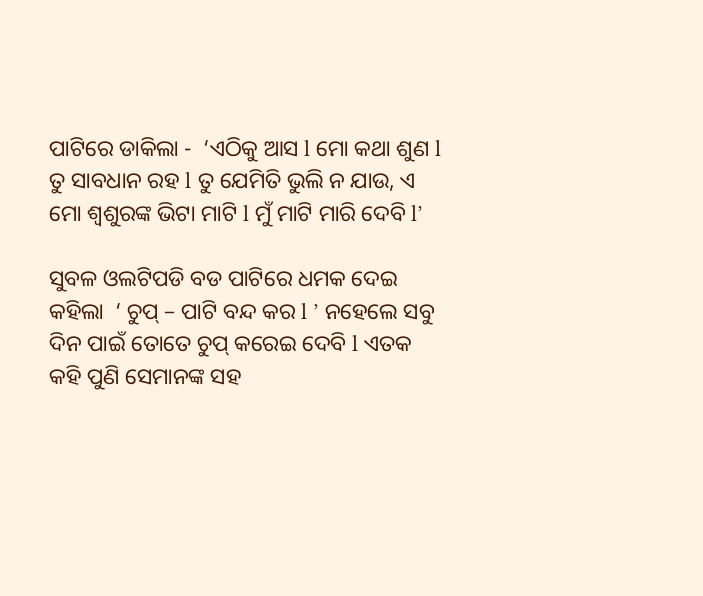ପାଟିରେ ଡାକିଲା -  ‘ଏଠିକୁ ଆସ l ମୋ କଥା ଶୁଣ l ତୁ ସାବଧାନ ରହ l ତୁ ଯେମିତି ଭୁଲି ନ ଯାଉ, ଏ ମୋ ଶ୍ୱଶୁରଙ୍କ ଭିଟା ମାଟି l ମୁଁ ମାଟି ମାରି ଦେବି l’

ସୁବଳ ଓଲଟିପଡି ବଡ ପାଟିରେ ଧମକ ଦେଇ କହିଲା  ‘ ଚୁପ୍ – ପାଟି ବନ୍ଦ କର l ’ ନହେଲେ ସବୁ ଦିନ ପାଇଁ ତୋତେ ଚୁପ୍ କରେଇ ଦେବି l ଏତକ କହି ପୁଣି ସେମାନଙ୍କ ସହ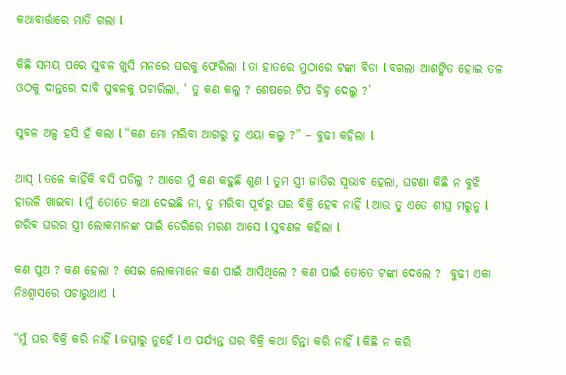କଥାବାର୍ତ୍ତାରେ ମାତି ଗଲା l

କିଛି ସମୟ ପରେ ସୁବଳ ଖୁସି ମନରେ ଘରକୁ ଫେରିଲା l ତା ହାତରେ ମୁଠାରେ ଟଙ୍କା ବିଡା l ବଗଲା ଆଶଙ୍କିତ ହୋଇ ତଳ ଓଠକୁ ଦାନ୍ତରେ ଦାବି ସୁବଳକୁ ପଚାରିଲା, ‘ ତୁ କଣ କଲୁ ? ଶେଷରେ ଟିପ ଚିହ୍ନ ଦେଲୁ ?’

ସୁବଳ ଅଳ୍ପ ହସି ହଁ କଲା l “କଣ ମୋ ମରିବା ଆଗରୁ ତୁ ଏୟା କଲୁ ?” – ବୁଢୀ କହିଲା l

ଆସ୍ l ତଳେ କାହିଁକି ବସି ପଡିଲୁ ? ଆଗେ ମୁଁ କଣ କହୁଛି ଶୁଣ l ତୁମ ସ୍ତ୍ରୀ ଜାତିର ସ୍ୱଭାବ ହେଲା, ଘଟଣା କିଛି ନ ବୁଝି ହାଉଳି ଖାଇବା l ମୁଁ ତୋତେ କଥା ଦେଇଛି ନା, ତୁ ମରିବା ପୂର୍ବରୁ ଘର ବିକ୍ରି ହେବ ନାହିଁ l ଆଉ ତୁ ଏତେ ଶୀଘ୍ର ମରୁନୁ l ଗରିବ ଘରର ସ୍ତ୍ରୀ ଲୋକମାନଙ୍କ ପାଇଁ ଡେରିରେ ମରଣ ଆସେ l ସୁବଣଳ କହିଲା l

କଣ ପୁଅ ? କଣ ହେଲା ? ସେଇ ଲୋକମାନେ କଣ ପାଇଁ ଆସିଥିଲେ ? କଣ ପାଇଁ ତୋତେ ଟଙ୍କା ଦେଲେ ?  ବୁଢୀ ଏକା ନିଃଶ୍ୱାସରେ ପଚାରୁଥାଏ l

“ମୁଁ ଘର ବିକ୍ରି କରି ନାହିଁ l ଜମ୍ମାରୁ ନୁହେଁ l ଏ ପର୍ଯ୍ୟନ୍ତ ଘର ବିକ୍ରି କଥା ଚିନ୍ତା କରି ନାହିଁ l କିଛି ନ କରି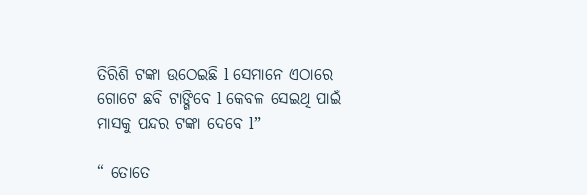ତିରିଶି ଟଙ୍କା ଉଠେଇଛି l ସେମାନେ ଏଠାରେ ଗୋଟେ ଛବି ଟାଙ୍ଗିବେ l କେବଳ ସେଇଥି ପାଇଁ ମାସକୁ ପନ୍ଦର ଟଙ୍କା ଦେବେ l”

“ ତୋତେ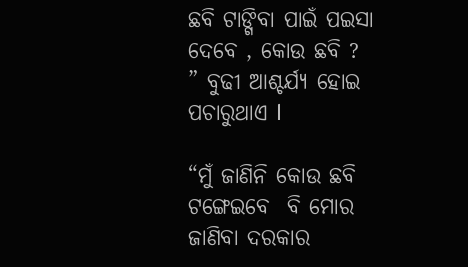ଛବି ଟାଙ୍ଗିବା ପାଇଁ ପଇସା ଦେବେ , କୋଉ ଛବି ? ” ବୁଢୀ ଆଶ୍ଚର୍ଯ୍ୟ ହୋଇ ପଚାରୁଥାଏ l

“ମୁଁ ଜାଣିନି କୋଉ ଛବି ଟଙ୍ଗେଇବେ  ବି ମୋର ଜାଣିବା ଦରକାର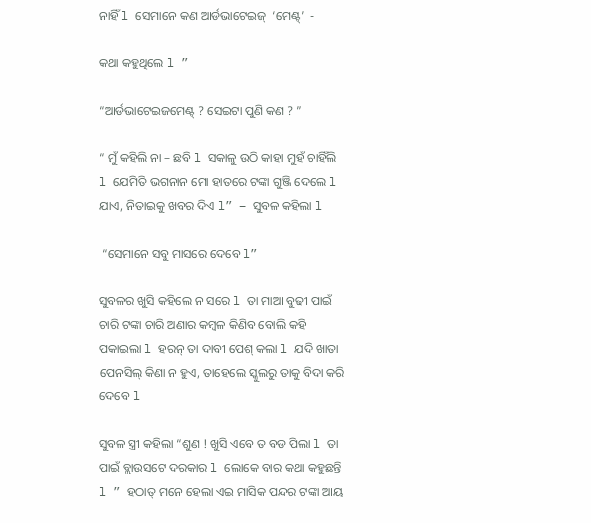ନାହିଁ l ସେମାନେ କଣ ଆର୍ଡଭାଟେଇଜ୍  ‘ମେଣ୍ଟ୍’  -

କଥା କହୁଥିଲେ l ”

“ଆର୍ଡଭାଟେଇଜମେଣ୍ଟ୍ ? ସେଇଟା ପୁଣି କଣ ? ”

“ ମୁଁ କହିଲି ନା – ଛବି l ସକାଳୁ ଉଠି କାହା ମୁହଁ ଚାହିଁଲି l ଯେମିତି ଭଗନାନ ମୋ ହାତରେ ଟଙ୍କା ଗୁଞ୍ଜି ଦେଲେ l ଯାଏ, ନିତାଇକୁ ଖବର ଦିଏ l” – ସୁବଳ କହିଲା l

 “ସେମାନେ ସବୁ ମାସରେ ଦେବେ l”

ସୁବଳର ଖୁସି କହିଲେ ନ ସରେ l ତା ମାଆ ବୁଢୀ ପାଇଁ ଚାରି ଟଙ୍କା ଚାରି ଅଣାର କମ୍ବଳ କିଣିବ ବୋଲି କହି ପକାଇଲା l ହରନ୍ ତା ଦାବୀ ପେଶ୍ କଲା l ଯଦି ଖାତା ପେନସିଲ୍ କିଣା ନ ହୁଏ, ତାହେଲେ ସ୍କୁଲରୁ ତାକୁ ବିଦା କରି ଦେବେ l

ସୁବଳ ସ୍ତ୍ରୀ କହିଲା “ଶୁଣ ! ଖୁସି ଏବେ ତ ବଡ ପିଲା l ତା ପାଇଁ ବ୍ଲାଉସଟେ ଦରକାର l ଲୋକେ ବାର କଥା କହୁଛନ୍ତି l ” ହଠାତ୍ ମନେ ହେଲା ଏଇ ମାସିକ ପନ୍ଦର ଟଙ୍କା ଆୟ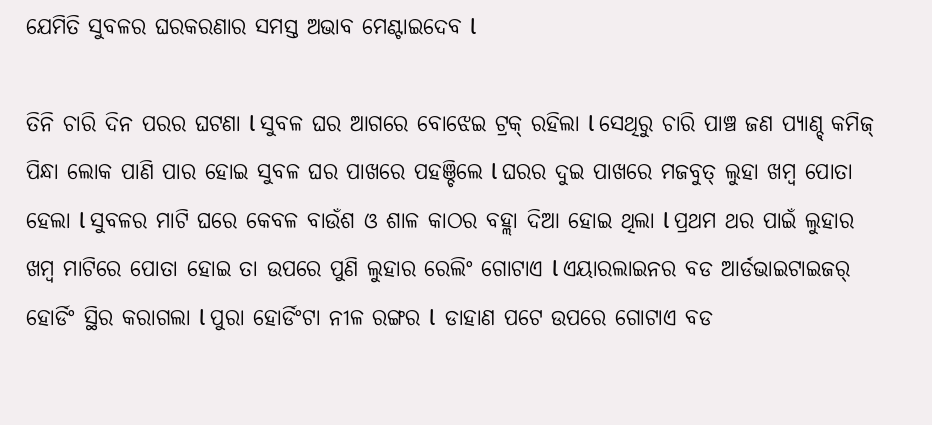ଯେମିତି ସୁବଳର ଘରକରଣାର ସମସ୍ତ ଅଭାବ ମେଣ୍ଟାଇଦେବ l

ତିନି ଚାରି ଦିନ ପରର ଘଟଣା l ସୁବଳ ଘର ଆଗରେ ବୋଝେଇ ଟ୍ରକ୍ ରହିଲା l ସେଥିରୁ ଚାରି ପାଞ୍ଚ ଜଣ ପ୍ୟାଣ୍ଚ୍ କମିଜ୍ ପିନ୍ଧା ଲୋକ ପାଣି ପାର ହୋଇ ସୁବଳ ଘର ପାଖରେ ପହଞ୍ଚିଲେ l ଘରର ଦୁଇ ପାଖରେ ମଜବୁତ୍ ଲୁହା ଖମ୍ବ ପୋତା ହେଲା l ସୁବଳର ମାଟି ଘରେ କେବଳ ବାଉଁଶ ଓ ଶାଳ କାଠର ବହ୍ଲା ଦିଆ ହୋଇ ଥିଲା l ପ୍ରଥମ ଥର ପାଇଁ ଲୁହାର ଖମ୍ବ ମାଟିରେ ପୋତା ହୋଇ ତା ଉପରେ ପୁଣି ଲୁହାର ରେଲିଂ ଗୋଟାଏ l ଏୟାରଲାଇନର ବଡ ଆର୍ଡଭାଇଟାଇଜର୍ ହୋର୍ଡିଂ ସ୍ଥିର କରାଗଲା l ପୁରା ହୋର୍ଡିଂଟା ନୀଳ ରଙ୍ଗର l  ଡାହାଣ ପଟେ ଉପରେ ଗୋଟାଏ ବଡ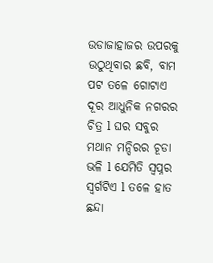ଉଡାଜାହାଜର ଉପରକୁ ଉଠୁଥିବାର ଛବି, ବାମ ପଟ ତଳେ ଗୋଟାଏ ଦୂର ଆଧୁନିକ ନଗରର ଚିତ୍ର l ଘର ସବୁର ମଥାନ ମନ୍ଦିରର ଚୂଡା ଭଳି l ଯେମିତି ସ୍ୱପ୍ନର ସ୍ୱର୍ଗଟିଏ l ତଳେ ହାତ ଛନ୍ଦା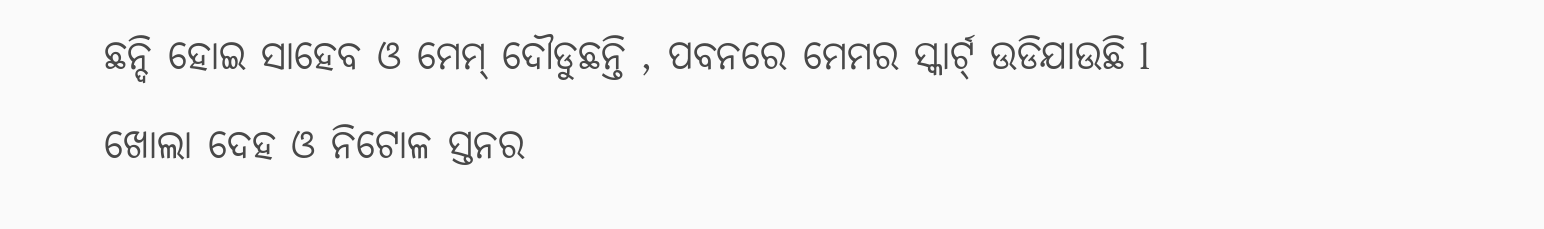ଛନ୍ଦି ହୋଇ ସାହେବ ଓ ମେମ୍ ଦୌଡୁଛନ୍ତି , ପବନରେ ମେମର ସ୍କାର୍ଟ୍ ଉଡିଯାଉଛି l ଖୋଲା ଦେହ ଓ ନିଟୋଳ ସ୍ତନର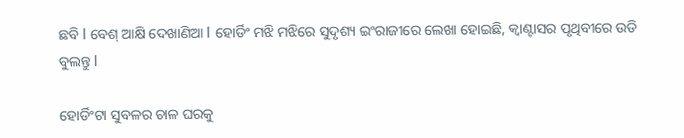ଛବି l ବେଶ୍ ଆକ୍ଷି ଦେଖାଣିଆ l ହୋର୍ଡିଂ ମଝି ମଝିରେ ସୁଦୃଶ୍ୟ ଇଂରାଜୀରେ ଲେଖା ହୋଇଛି, କ୍ୱାଣ୍ଟାସର ପୃଥିବୀରେ ଉଡି ବୁଲନ୍ତୁ l

ହୋର୍ଡିଂଟା ସୁବଳର ଚାଳ ଘରକୁ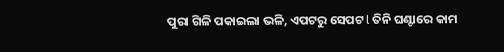ପୁରା ଗିଳି ପକାଇଲା ଭଳି, ଏପଟରୁ ସେପଟ l ତିନି ଘଣ୍ଟାରେ କାମ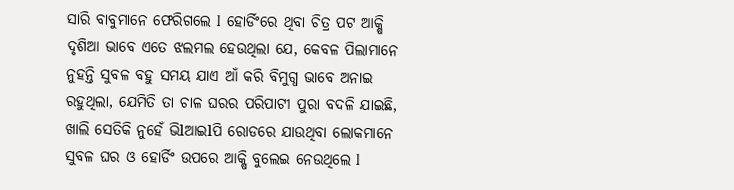ସାରି ବାବୁମାନେ ଫେରିଗଲେ l  ହୋର୍ଡିଂରେ ଥିବା ଚିତ୍ର ପଟ ଆକ୍ଷି ଦୃଶିଆ ଭାବେ ଏତେ ଝଲମଲ ହେଉଥିଲା ଯେ, କେବଳ ପିଲାମାନେ ନୁହନ୍ତି ସୁବଳ ବହୁ ସମୟ ଯାଏ ଆଁ କରି ବିମୁଗ୍ଧ ଭାବେ ଅନାଇ ରହୁଥିଲା, ଯେମିତି ତା ଚାଳ ଘରର ପରିପାଟୀ ପୁରା ବଦଳି ଯାଇଛି, ଖାଲି ସେତିକି ନୁହେଁ ଭିlଆଇlପି ରୋଡରେ ଯାଉଥିବା ଲୋକମାନେ ସୁବଳ ଘର ଓ ହୋର୍ଡିଂ ଉପରେ ଆକ୍ଷି ବୁଲେଇ ନେଉଥିଲେ l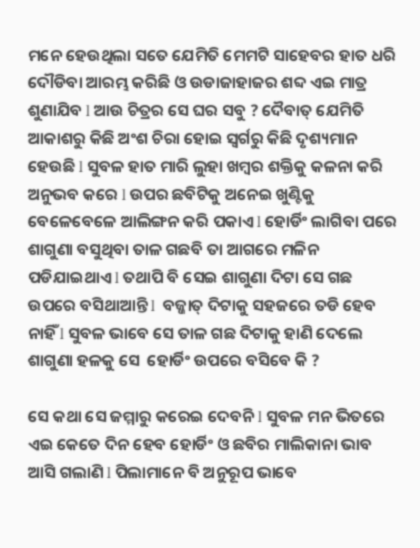ମନେ ହେଉଥିଲା ସତେ ଯେମିତି ମେମଟି ସାହେବର ହାତ ଧରି ଦୌଡିବା ଆରମ୍ଭ କରିଛି ଓ ଉଡାଜାହାଜର ଶବ୍ଦ ଏଇ ମାତ୍ର ଶୁଣାଯିବ l ଆଉ ଚିତ୍ରର ସେ ଘର ସବୁ ? ଦୈବାତ୍ ଯେମିତି ଆକାଶରୁ କିଛି ଅଂଶ ଚିରା ହୋଇ ସ୍ୱର୍ଗରୁ କିଛି ଦୃଶ୍ୟମାନ ହେଉଛି l ସୁବଳ ହାତ ମାରି ଲୁହା ଖମ୍ବର ଶକ୍ତିକୁ କଳନା କରି ଅନୁଭବ କରେ l ଉପର ଛବିଟିକୁ ଅନେଇ ଖୁଣ୍ଟିକୁ ବେଳେବେଳେ ଆଲିଙ୍ଗନ କରି ପକାଏ l ହୋର୍ଡିଂ ଲାଗିବା ପରେ ଶାଗୁଣା ବସୁଥିବା ତାଳ ଗଛବି ତା ଆଗରେ ମଳିନ ପଡିଯାଇଥାଏ l ତଥାପି ବି ସେଇ ଶାଗୁଣା ଦିଟା ସେ ଗଛ ଉପରେ ବସିଥାଆନ୍ତି l  ବଜ୍ଜାତ୍ ଦିଟାକୁ ସହଜରେ ତଡି ହେବ ନାହିଁ l ସୁବଳ ଭାବେ ସେ ତାଳ ଗଛ ଦିଟାକୁ ହାଣି ଦେଲେ ଶାଗୁଣା ହଳକୁ ସେ  ହୋର୍ଡିଂ ଉପରେ ବସିବେ କି ?

ସେ କଥା ସେ ଜମ୍ମାରୁ କରେଇ ଦେବନି l ସୁବଳ ମନ ଭିତରେ ଏଇ କେତେ ଦିନ ହେବ ହୋର୍ଡିଂ ଓ ଛବିର ମାଲିକାନା ଭାବ ଆସି ଗଲାଣି l ପିଲାମାନେ ବି ଅନୁରୂପ ଭାବେ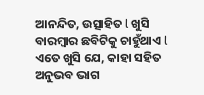ଆନନ୍ଦିତ, ଉତ୍ସାହିତ l ଖୁସି ବାରମ୍ବାର ଛବିଟିକୁ ଚାହୁଁଥାଏ l ଏତେ ଖୁସି ଯେ, କାହା ସହିତ ଅନୁଭବ ଭାଗ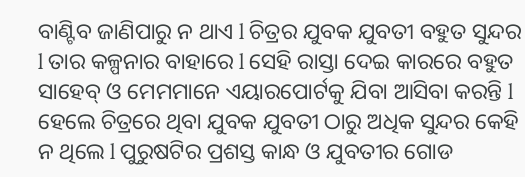ବାଣ୍ଟିବ ଜାଣିପାରୁ ନ ଥାଏ l ଚିତ୍ରର ଯୁବକ ଯୁବତୀ ବହୁତ ସୁନ୍ଦର l ତାର କଳ୍ପନାର ବାହାରେ l ସେହି ରାସ୍ତା ଦେଇ କାରରେ ବହୁତ ସାହେବ୍ ଓ ମେମମାନେ ଏୟାରପୋର୍ଟକୁ ଯିବା ଆସିବା କରନ୍ତି l ହେଲେ ଚିତ୍ରରେ ଥିବା ଯୁବକ ଯୁବତୀ ଠାରୁ ଅଧିକ ସୁନ୍ଦର କେହି ନ ଥିଲେ l ପୁରୁଷଟିର ପ୍ରଶସ୍ତ କାନ୍ଧ ଓ ଯୁବତୀର ଗୋଡ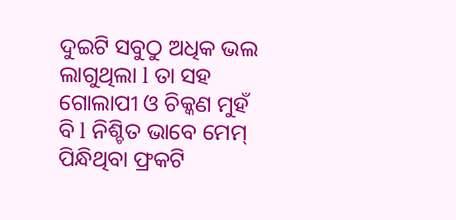ଦୁଇଟି ସବୁଠୁ ଅଧିକ ଭଲ ଲାଗୁଥିଲା l ତା ସହ ଗୋଲାପୀ ଓ ଚିକ୍କଣ ମୁହଁ ବି l ନିଶ୍ଚିତ ଭାବେ ମେମ୍ ପିନ୍ଧିଥିବା ଫ୍ରକଟି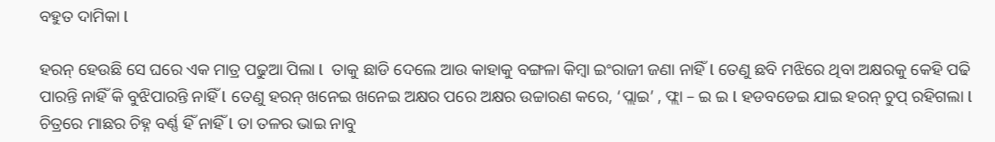ବହୁତ ଦାମିକା l

ହରନ୍ ହେଉଛି ସେ ଘରେ ଏକ ମାତ୍ର ପଢୁଆ ପିଲା l  ତାକୁ ଛାଡି ଦେଲେ ଆଉ କାହାକୁ ବଙ୍ଗଳା କିମ୍ବା ଇଂରାଜୀ ଜଣା ନାହିଁ l ତେଣୁ ଛବି ମଝିରେ ଥିବା ଅକ୍ଷରକୁ କେହି ପଢି ପାରନ୍ତି ନାହିଁ କି ବୁଝିପାରନ୍ତି ନାହିଁ l ତେଣୁ ହରନ୍ ଖନେଇ ଖନେଇ ଅକ୍ଷର ପରେ ଅକ୍ଷର ଉଚ୍ଚାରଣ କରେ, ‘ପ୍ଲାଇ’ , ଫ୍ଲା – ଇ ଇ l ହଡବଡେଇ ଯାଇ ହରନ୍ ଚୁପ୍ ରହିଗଲା l ଚିତ୍ରରେ ମାଛର ଚିହ୍ନ ବର୍ଣ୍ଣ ହିଁ ନାହିଁ l ତା ତଳର ଭାଇ ନାବୁ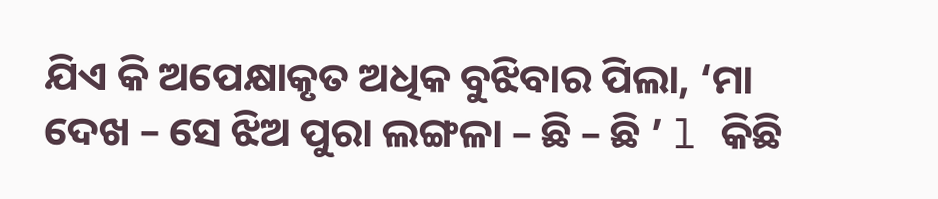ଯିଏ କି ଅପେକ୍ଷାକୃତ ଅଧିକ ବୁଝିବାର ପିଲା, ‘ମା ଦେଖ – ସେ ଝିଅ ପୁରା ଲଙ୍ଗଳା – ଛି – ଛି ’ l କିଛି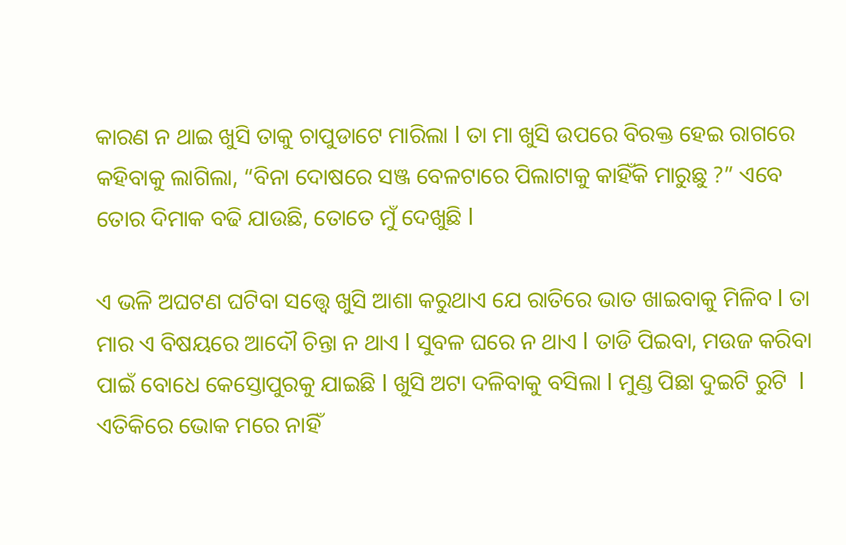କାରଣ ନ ଥାଇ ଖୁସି ତାକୁ ଚାପୁଡାଟେ ମାରିଲା l ତା ମା ଖୁସି ଉପରେ ବିରକ୍ତ ହେଇ ରାଗରେ କହିବାକୁ ଲାଗିଲା, “ବିନା ଦୋଷରେ ସଞ୍ଜ ବେଳଟାରେ ପିଲାଟାକୁ କାହିଁକି ମାରୁଛୁ ?” ଏବେ ତୋର ଦିମାକ ବଢି ଯାଉଛି, ତୋତେ ମୁଁ ଦେଖୁଛି l

ଏ ଭଳି ଅଘଟଣ ଘଟିବା ସତ୍ତ୍ୱେ ଖୁସି ଆଶା କରୁଥାଏ ଯେ ରାତିରେ ଭାତ ଖାଇବାକୁ ମିଳିବ l ତା ମାର ଏ ବିଷୟରେ ଆଦୌ ଚିନ୍ତା ନ ଥାଏ l ସୁବଳ ଘରେ ନ ଥାଏ l ତାଡି ପିଇବା, ମଉଜ କରିବା ପାଇଁ ବୋଧେ କେସ୍ତୋପୁରକୁ ଯାଇଛି l ଖୁସି ଅଟା ଦଳିବାକୁ ବସିଲା l ମୁଣ୍ଡ ପିଛା ଦୁଇଟି ରୁଟି  l ଏତିକିରେ ଭୋକ ମରେ ନାହିଁ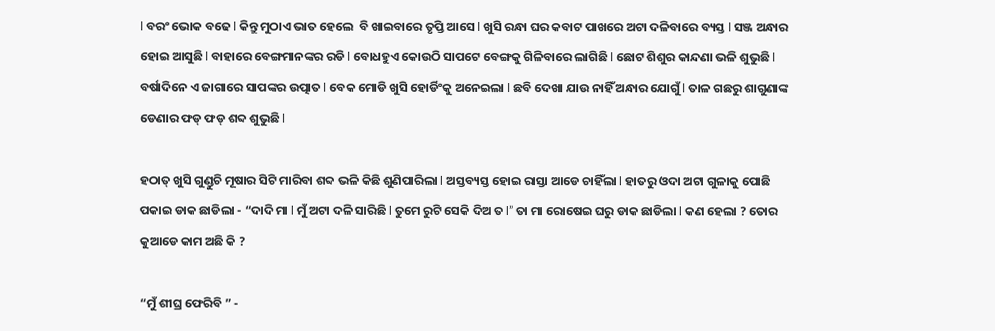l ବରଂ ଭୋକ ବଢେ l କିନ୍ତୁ ମୁଠାଏ ଭାତ ହେଲେ  ବି ଖାଇବାରେ ତୃପ୍ତି ଆସେ l ଖୁସି ରନ୍ଧା ଘର କବାଟ ପାଖରେ ଅଟା ଦଳିବାରେ ବ୍ୟସ୍ତ l ସଞ୍ଜ ଅନ୍ଧାର ହୋଇ ଆସୁଛି l ବାହାରେ ବେଙ୍ଗମାନଙ୍କର ରଡି l ବୋଧହୁଏ କୋଉଠି ସାପଟେ ବେଙ୍ଗକୁ ଗିଳିବାରେ ଲାଗିଛି l ଛୋଟ ଶିଶୁର କାନ୍ଦଣା ଭଳି ଶୁଭୁଛି l ବର୍ଷାଦିନେ ଏ ଜାଗାରେ ସାପଙ୍କର ଉତ୍ପାତ l ବେକ ମୋଡି ଖୁସି ହୋର୍ଡିଂକୁ ଅନେଇଲା l ଛବି ଦେଖା ଯାଉ ନାହିଁ ଅନ୍ଧାର ଯୋଗୁଁ l ତାଳ ଗଛରୁ ଶାଗୁଣାଙ୍କ ଡେଣାର ଫଡ୍ ଫଡ୍ ଶବ୍ଦ ଶୁଭୁଛି l

ହଠାତ୍ ଖୁସି ଗୁଣ୍ଡୁଚି ମୂଷାର ସିଟି ମାରିବା ଶବ୍ଦ ଭଳି କିଛି ଶୁଣିପାରିଲା l ଅସ୍ତବ୍ୟସ୍ତ ହୋଇ ରାସ୍ତା ଆଡେ ଚାହିଁଲା l ହାତରୁ ଓଦା ଅଟା ଗୁଳାକୁ ପୋଛି ପକାଇ ଡାକ ଛାଡିଲା - “ଦାଦି ମା l ମୁଁ ଅଟା ଦଳି ସାରିଛି l ତୁମେ ରୁଟି ସେକି ଦିଅ ତ l” ତା ମା ରୋଷେଇ ଘରୁ ଡାକ ଛାଡିଲା l କଣ ହେଲା ? ତୋର କୁଆଡେ କାମ ଅଛି କି ?

“ମୁଁ ଶୀଘ୍ର ଫେରିବି ” -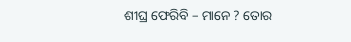ଶୀଘ୍ର ଫେରିବି – ମାନେ ? ତୋର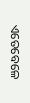ଏତେବେଳେ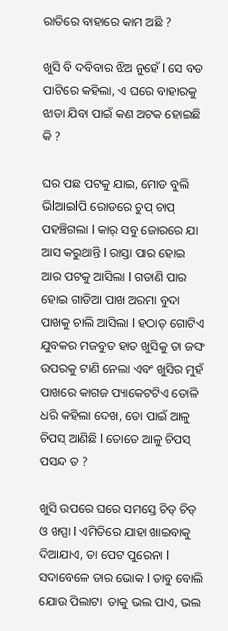ରାତିରେ ବାହାରେ କାମ ଅଛି ?

ଖୁସି ବି ଦବିବାର ଝିଅ ନୁହେଁ l ସେ ବଡ ପାଟିରେ କହିଲା, ଏ ଘରେ ବାହାରକୁ ଝାଡା ଯିବା ପାଇଁ କଣ ଅଟକ ହୋଇଛି କି ?

ଘର ପଛ ପଟକୁ ଯାଇ, ମୋଡ ବୁଲି ଭିlଆଇlପି ରୋଡରେ ଚୁପ୍ ଚାପ୍ ପହଞ୍ଚିଗଲା l କାର୍ ସବୁ ଜୋରରେ ଯା ଆସ କରୁଥାନ୍ତି l ରାସ୍ତା ପାର ହୋଇ ଆର ପଟକୁ ଆସିଲା l ଗଡାଣି ପାର ହୋଇ ଗାଡିଆ ପାଖ ଅରମା ବୁଦା ପାଖକୁ ଚାଲି ଆସିଲା l ହଠାତ୍ ଗୋଟିଏ ଯୁବକର ମଜବୁତ ହାତ ଖୁସିକୁ ତା ଜଙ୍ଘ ଉପରକୁ ଟାଣି ନେଲା ଏବଂ ଖୁସିର ମୁହଁ ପାଖରେ କାଗଜ ପ୍ୟାକେଟଟିଏ ତୋଳି ଧରି କହିଲା ଦେଖ, ତୋ ପାଇଁ ଆଳୁ ଚିପସ୍ ଆଣିଛି l ତୋତେ ଆଳୁ ଚିପସ୍ ପସନ୍ଦ ତ ?

ଖୁସି ଉପରେ ଘରେ ସମସ୍ତେ ଚିଡ୍ ଚିଡ୍ ଓ ଖପ୍ପା l ଏମିତିରେ ଯାହା ଖାଇବାକୁ ଦିଆଯାଏ, ତା ପେଟ ପୁରେନା l ସଦାବେଳେ ତାର ଭୋକ l ତାବୁ ବୋଲି ଯୋଉ ପିଲାଟା  ତାକୁ ଭଲ ପାଏ, ଭଲ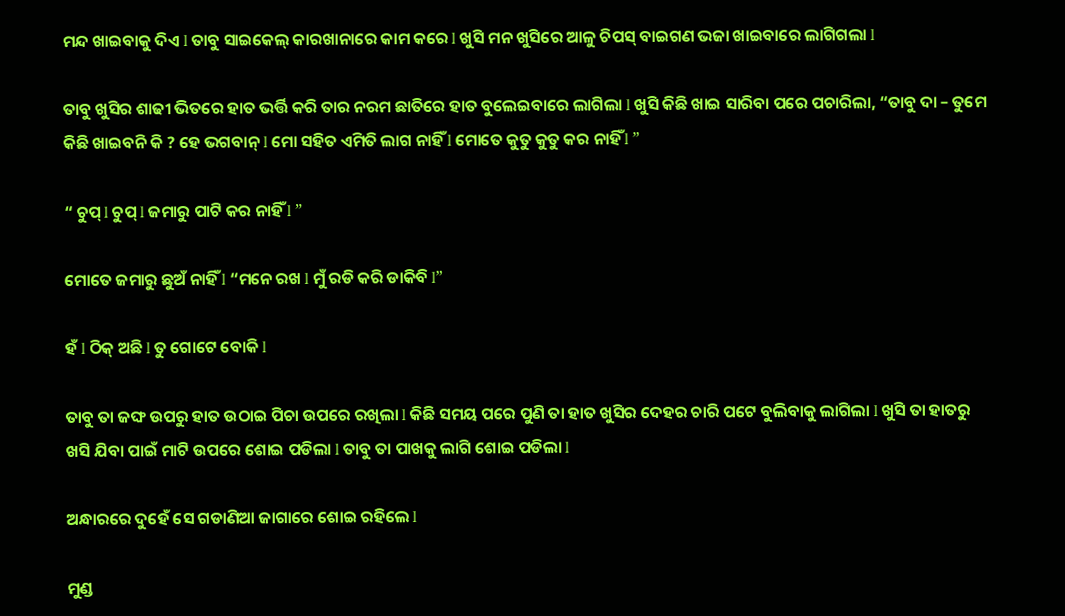ମନ୍ଦ ଖାଇବାକୁ ଦିଏ l ତାବୁ ସାଇକେଲ୍ କାରଖାନାରେ କାମ କରେ l ଖୁସି ମନ ଖୁସିରେ ଆଳୁ ଚିପସ୍ ବାଇଗଣ ଭଜା ଖାଇବାରେ ଲାଗିଗଲା l

ତାବୁ ଖୁସିର ଶାଢୀ ଭିତରେ ହାତ ଭର୍ତ୍ତି କରି ତାର ନରମ ଛାତିରେ ହାତ ବୁଲେଇବାରେ ଲାଗିଲା l ଖୁସି କିଛି ଖାଇ ସାରିବା ପରେ ପଚାରିଲା, “ତାବୁ ଦା – ତୁମେ କିଛି ଖାଇବନି କି ? ହେ ଭଗବାନ୍ l ମୋ ସହିତ ଏମିତି ଲାଗ ନାହିଁ l ମୋତେ କୁତୁ କୁତୁ କର ନାହିଁ l ”

“ ଚୁପ୍ l ଚୁପ୍ l ଜମାରୁ ପାଟି କର ନାହିଁ l ”

ମୋତେ ଜମାରୁ ଛୁଅଁ ନାହିଁ l “ମନେ ରଖ l ମୁଁ ରଡି କରି ଡାକିବି l”

ହଁ l ଠିକ୍ ଅଛି l ତୁ ଗୋଟେ ବୋକି l

ତାବୁ ତା ଜଙ୍ଘ ଉପରୁ ହାତ ଉଠାଇ ପିଚା ଉପରେ ରଖିଲା l କିଛି ସମୟ ପରେ ପୁଣି ତା ହାତ ଖୁସିର ଦେହର ଚାରି ପଟେ ବୁଲିବାକୁ ଲାଗିଲା l ଖୁସି ତା ହାତରୁ ଖସି ଯିବା ପାଇଁ ମାଟି ଉପରେ ଶୋଇ ପଡିଲା l ତାବୁ ତା ପାଖକୁ ଲାଗି ଶୋଇ ପଡିଲା l

ଅନ୍ଧାରରେ ଦୁହେଁ ସେ ଗଡାଣିଆ ଜାଗାରେ ଶୋଇ ରହିଲେ l

ମୁଣ୍ଡ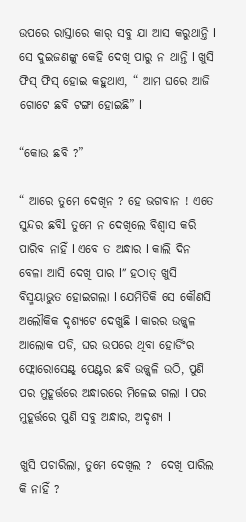ଉପରେ ରାସ୍ତାରେ କାର୍ ସବୁ ଯା ଆସ କରୁଥାନ୍ତି l ସେ ଦୁଇଜଣଙ୍କୁ କେହି ଦେଖି ପାରୁ ନ ଥାନ୍ତି l ଖୁସି ଫିସ୍ ଫିସ୍ ହୋଇ କହୁଥାଏ, “ ଆମ ଘରେ ଆଜି ଗୋଟେ ଛବି ଟଙ୍ଗା ହୋଇଛି” l

“କୋଉ ଛବି ?”

“ ଆରେ ତୁମେ ଦେଖିନ ? ହେ ଭଗବାନ ! ଏତେ ସୁନ୍ଦର ଛବିl ତୁମେ ନ ଦେଖିଲେ ବିଶ୍ୱାସ କରି ପାରିବ ନାହିଁ l ଏବେ ତ ଅନ୍ଧାର l କାଲି ଦିନ ବେଳା ଆସି ଦେଖି ପାର l” ହଠାତ୍ ଖୁସି ବିସ୍ମୟାଭୁତ ହୋଇଗଲା l ଯେମିତିକି ସେ କୌଣସି ଅଲୌକିକ ଦୃଶ୍ୟଟେ ଦେଖୁଛି l କାରର ଉଜ୍ଜ୍ୱଳ ଆଲୋକ ପଡି, ଘର ଉପରେ ଥିବା ହୋର୍ଡିଂର ଫ୍ଲୋରୋସେଣ୍ଟ୍ ପେଣ୍ଟର ଛବି ଉଜ୍ଜ୍ୱଳି ଉଠି, ପୁଣି ପର ମୁହୂର୍ତ୍ତରେ ଅନ୍ଧାରରେ ମିଳେଇ ଗଲା l ପର ମୁହୂର୍ତ୍ତରେ ପୁଣି ସବୁ ଅନ୍ଧାର, ଅଦୃଶ୍ୟ l

ଖୁସି ପଚାରିଲା, ତୁମେ ଦେଖିଲ ?  ଦେଖି ପାରିଲ କି ନାହିଁ ?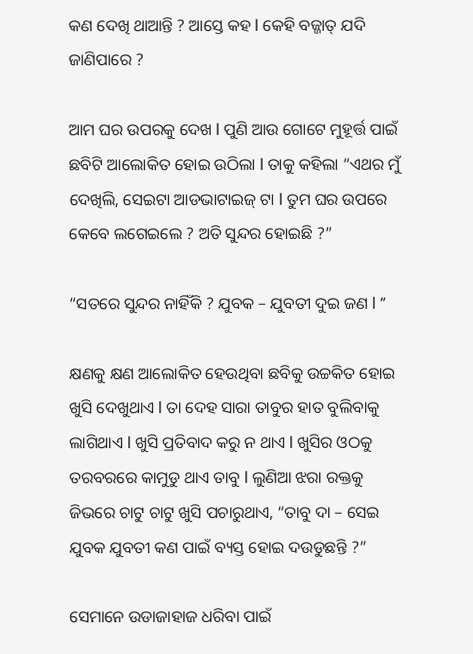କଣ ଦେଖି ଥାଆନ୍ତି ? ଆସ୍ତେ କହ l କେହି ବଜ୍ଜାତ୍ ଯଦି ଜାଣିପାରେ ?

ଆମ ଘର ଉପରକୁ ଦେଖ l ପୁଣି ଆଉ ଗୋଟେ ମୁହୂର୍ତ୍ତ ପାଇଁ ଛବିଟି ଆଲୋକିତ ହୋଇ ଉଠିଲା l ତାକୁ କହିଲା “ଏଥର ମୁଁ ଦେଖିଲି, ସେଇଟା ଆଡଭାଟାଇଜ୍ ଟା l ତୁମ ଘର ଉପରେ କେବେ ଲଗେଇଲେ ? ଅତି ସୁନ୍ଦର ହୋଇଛି ?”

“ସତରେ ସୁନ୍ଦର ନାହିଁକି ? ଯୁବକ – ଯୁବତୀ ଦୁଇ ଜଣ l ”

କ୍ଷଣକୁ କ୍ଷଣ ଆଲୋକିତ ହେଉଥିବା ଛବିକୁ ଉଚ୍ଚକିତ ହୋଇ ଖୁସି ଦେଖୁଥାଏ l ତା ଦେହ ସାରା ତାବୁର ହାତ ବୁଲିବାକୁ ଲାଗିଥାଏ l ଖୁସି ପ୍ରତିବାଦ କରୁ ନ ଥାଏ l ଖୁସିର ଓଠକୁ ତରବରରେ କାମୁଡୁ ଥାଏ ତାବୁ l ଲୁଣିଆ ଝରା ରକ୍ତକୁ ଜିଭରେ ଚାଟୁ ଚାଟୁ ଖୁସି ପଚାରୁଥାଏ, “ତାବୁ ଦା – ସେଇ ଯୁବକ ଯୁବତୀ କଣ ପାଇଁ ବ୍ୟସ୍ତ ହୋଇ ଦଉଡୁଛନ୍ତି ?”

ସେମାନେ ଉଡାଜାହାଜ ଧରିବା ପାଇଁ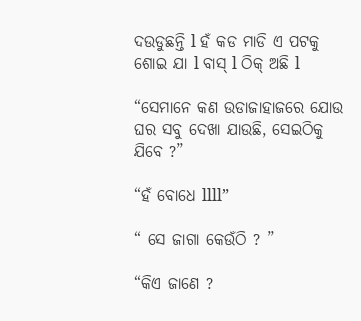ଦଉଡୁଛନ୍ତି l ହଁ କଡ ମାଡି ଏ ପଟକୁ ଶୋଇ ଯା l ବାସ୍ l ଠିକ୍ ଅଛି l

“ସେମାନେ କଣ ଉଡାଜାହାଜରେ ଯୋଉ ଘର ସବୁ ଦେଖା ଯାଉଛି, ସେଇଠିକୁ ଯିବେ ?”

“ହଁ ବୋଧେ llll”

“ ସେ ଜାଗା କେଉଁଠି ? ”

“କିଏ ଜାଣେ ?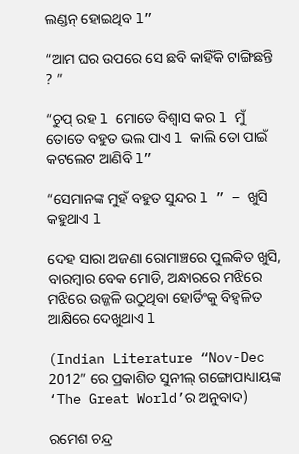ଲଣ୍ଡନ୍ ହୋଇଥିବ l”

“ଆମ ଘର ଉପରେ ସେ ଛବି କାହିଁକି ଟାଙ୍ଗିଛନ୍ତି ? ”

“ଚୁପ୍ ରହ l ମୋତେ ବିଶ୍ୱାସ କର l ମୁଁ ତୋତେ ବହୁତ ଭଲ ପାଏ l କାଲି ତୋ ପାଇଁ କଟଲେଟ ଆଣିବି l”

“ସେମାନଙ୍କ ମୁହଁ ବହୁତ ସୁନ୍ଦର l ” – ଖୁସି କହୁଥାଏ l

ଦେହ ସାରା ଅଜଣା ରୋମାଞ୍ଚରେ ପୁଲକିତ ଖୁସି, ବାରମ୍ବାର ବେକ ମୋଡି, ଅନ୍ଧାରରେ ମଝିରେ ମଝିରେ ଉଜ୍ଜଳି ଉଠୁଥିବା ହୋର୍ଡିଂକୁ ବିହ୍ୱଳିତ ଆକ୍ଷିରେ ଦେଖୁଥାଏ l

(Indian Literature “Nov-Dec 2012” ରେ ପ୍ରକାଶିତ ସୁନୀଲ୍ ଗଙ୍ଗୋପାଧ୍ୟାୟଙ୍କ ‘The Great World’ର ଅନୁବାଦ)

ରମେଶ ଚନ୍ଦ୍ର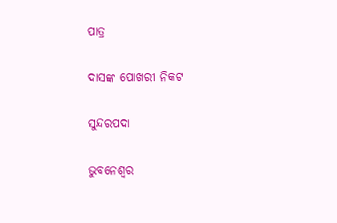ପାତ୍ର

ଦାସଙ୍କ ପୋଖରୀ ନିକଟ

ସୁନ୍ଦରପଦା

ଭୁବନେଶ୍ୱର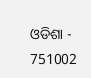ଓଡିଶା -  751002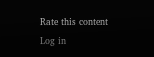Rate this content
Log in